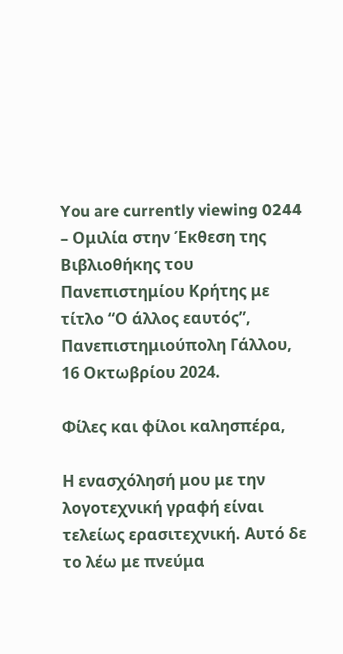You are currently viewing 0244 – Ομιλία στην Έκθεση της Βιβλιοθήκης του Πανεπιστημίου Κρήτης με τίτλο “Ο άλλος εαυτός”, Πανεπιστημιούπολη Γάλλου, 16 Οκτωβρίου 2024.

Φίλες και φίλοι καλησπέρα,

Η ενασχόλησή μου με την λογοτεχνική γραφή είναι τελείως ερασιτεχνική. Αυτό δε το λέω με πνεύμα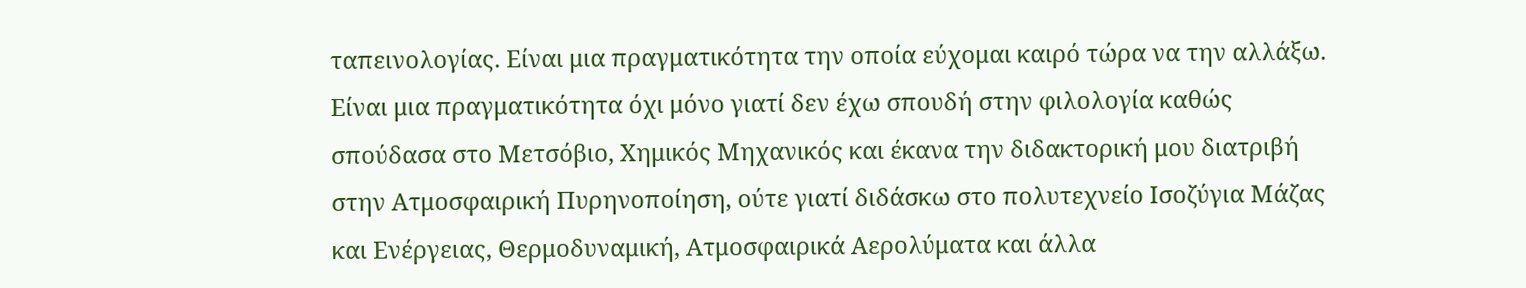ταπεινολογίας. Είναι μια πραγματικότητα την οποία εύχομαι καιρό τώρα να την αλλάξω. Είναι μια πραγματικότητα όχι μόνο γιατί δεν έχω σπουδή στην φιλολογία καθώς σπούδασα στο Μετσόβιο, Χημικός Μηχανικός και έκανα την διδακτορική μου διατριβή στην Ατμοσφαιρική Πυρηνοποίηση, ούτε γιατί διδάσκω στο πολυτεχνείο Ισοζύγια Μάζας και Ενέργειας, Θερμοδυναμική, Ατμοσφαιρικά Αερολύματα και άλλα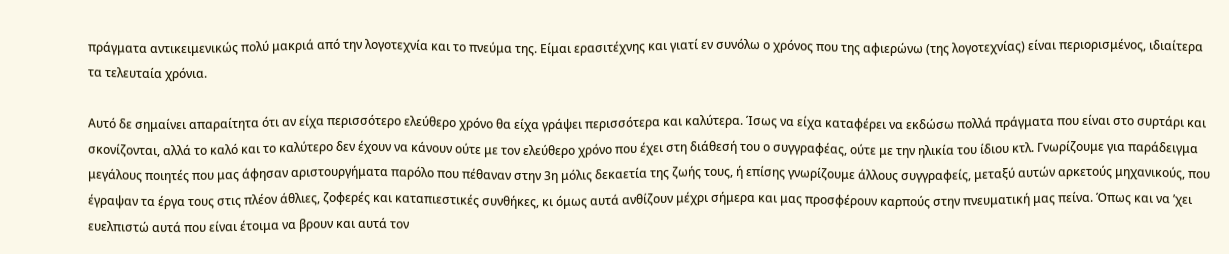πράγματα αντικειμενικώς πολύ μακριά από την λογοτεχνία και το πνεύμα της. Είμαι ερασιτέχνης και γιατί εν συνόλω ο χρόνος που της αφιερώνω (της λογοτεχνίας) είναι περιορισμένος, ιδιαίτερα τα τελευταία χρόνια.

Αυτό δε σημαίνει απαραίτητα ότι αν είχα περισσότερο ελεύθερο χρόνο θα είχα γράψει περισσότερα και καλύτερα. Ίσως να είχα καταφέρει να εκδώσω πολλά πράγματα που είναι στο συρτάρι και σκονίζονται, αλλά το καλό και το καλύτερο δεν έχουν να κάνουν ούτε με τον ελεύθερο χρόνο που έχει στη διάθεσή του ο συγγραφέας, ούτε με την ηλικία του ίδιου κτλ. Γνωρίζουμε για παράδειγμα μεγάλους ποιητές που μας άφησαν αριστουργήματα παρόλο που πέθαναν στην 3η μόλις δεκαετία της ζωής τους, ή επίσης γνωρίζουμε άλλους συγγραφείς, μεταξύ αυτών αρκετούς μηχανικούς, που έγραψαν τα έργα τους στις πλέον άθλιες, ζοφερές και καταπιεστικές συνθήκες, κι όμως αυτά ανθίζουν μέχρι σήμερα και μας προσφέρουν καρπούς στην πνευματική μας πείνα. Όπως και να ’χει ευελπιστώ αυτά που είναι έτοιμα να βρουν και αυτά τον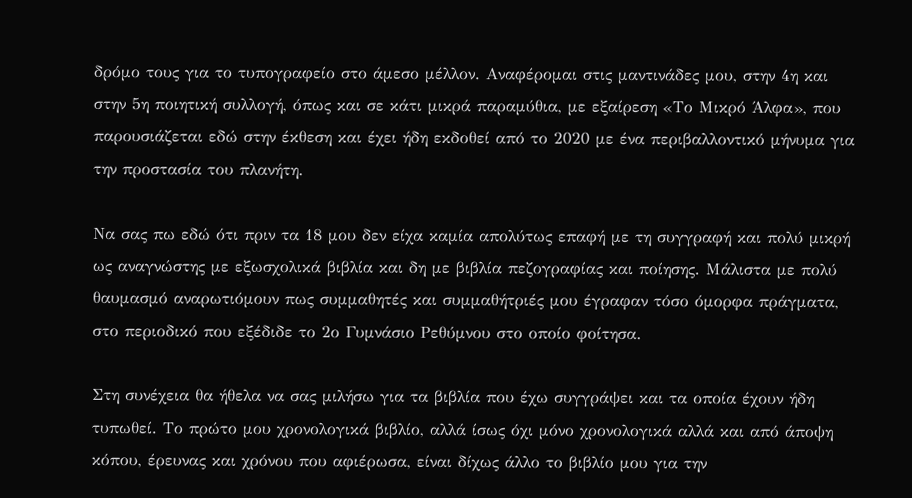δρόμο τους για το τυπογραφείο στο άμεσο μέλλον. Αναφέρομαι στις μαντινάδες μου, στην 4η και στην 5η ποιητική συλλογή, όπως και σε κάτι μικρά παραμύθια, με εξαίρεση «Το Μικρό Άλφα», που παρουσιάζεται εδώ στην έκθεση και έχει ήδη εκδοθεί από το 2020 με ένα περιβαλλοντικό μήνυμα για την προστασία του πλανήτη.

Να σας πω εδώ ότι πριν τα 18 μου δεν είχα καμία απολύτως επαφή με τη συγγραφή και πολύ μικρή ως αναγνώστης με εξωσχολικά βιβλία και δη με βιβλία πεζογραφίας και ποίησης. Μάλιστα με πολύ θαυμασμό αναρωτιόμουν πως συμμαθητές και συμμαθήτριές μου έγραφαν τόσο όμορφα πράγματα, στο περιοδικό που εξέδιδε το 2ο Γυμνάσιο Ρεθύμνου στο οποίο φοίτησα.

Στη συνέχεια θα ήθελα να σας μιλήσω για τα βιβλία που έχω συγγράψει και τα οποία έχουν ήδη τυπωθεί. Το πρώτο μου χρονολογικά βιβλίο, αλλά ίσως όχι μόνο χρονολογικά αλλά και από άποψη κόπου, έρευνας και χρόνου που αφιέρωσα, είναι δίχως άλλο το βιβλίο μου για την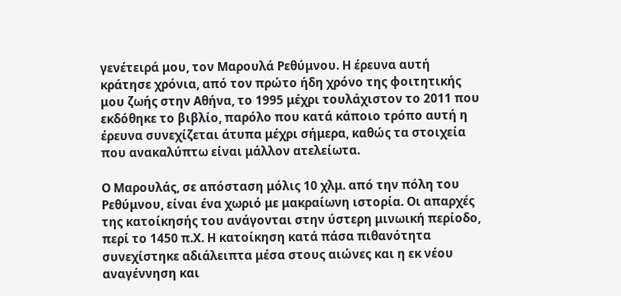γενέτειρά μου, τον Μαρουλά Ρεθύμνου. Η έρευνα αυτή κράτησε χρόνια, από τον πρώτο ήδη χρόνο της φοιτητικής μου ζωής στην Αθήνα, το 1995 μέχρι τουλάχιστον το 2011 που εκδόθηκε το βιβλίο, παρόλο που κατά κάποιο τρόπο αυτή η έρευνα συνεχίζεται άτυπα μέχρι σήμερα, καθώς τα στοιχεία που ανακαλύπτω είναι μάλλον ατελείωτα.

Ο Μαρουλάς, σε απόσταση μόλις 10 χλμ. από την πόλη του Ρεθύμνου, είναι ένα χωριό με μακραίωνη ιστορία. Οι απαρχές της κατοίκησής του ανάγονται στην ύστερη μινωική περίοδο, περί το 1450 π.Χ. Η κατοίκηση κατά πάσα πιθανότητα συνεχίστηκε αδιάλειπτα μέσα στους αιώνες και η εκ νέου αναγέννηση και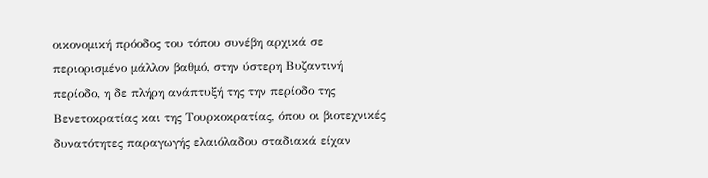οικονομική πρόοδος του τόπου συνέβη αρχικά σε περιορισμένο μάλλον βαθμό, στην ύστερη Βυζαντινή περίοδο, η δε πλήρη ανάπτυξή της την περίοδο της Βενετοκρατίας και της Τουρκοκρατίας, όπου οι βιοτεχνικές δυνατότητες παραγωγής ελαιόλαδου σταδιακά είχαν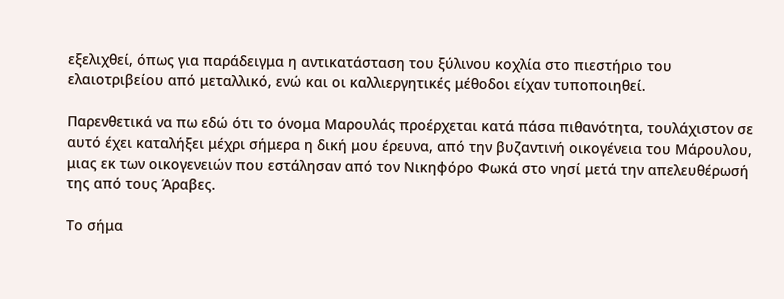εξελιχθεί, όπως για παράδειγμα η αντικατάσταση του ξύλινου κοχλία στο πιεστήριο του ελαιοτριβείου από μεταλλικό, ενώ και οι καλλιεργητικές μέθοδοι είχαν τυποποιηθεί.

Παρενθετικά να πω εδώ ότι το όνομα Μαρουλάς προέρχεται κατά πάσα πιθανότητα, τουλάχιστον σε αυτό έχει καταλήξει μέχρι σήμερα η δική μου έρευνα, από την βυζαντινή οικογένεια του Μάρουλου, μιας εκ των οικογενειών που εστάλησαν από τον Νικηφόρο Φωκά στο νησί μετά την απελευθέρωσή της από τους Άραβες.

Το σήμα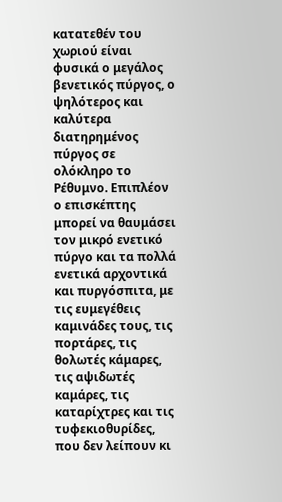κατατεθέν του χωριού είναι φυσικά ο μεγάλος βενετικός πύργος, ο ψηλότερος και καλύτερα διατηρημένος πύργος σε ολόκληρο το Ρέθυμνο. Επιπλέον ο επισκέπτης μπορεί να θαυμάσει τον μικρό ενετικό πύργο και τα πολλά ενετικά αρχοντικά και πυργόσπιτα, με τις ευμεγέθεις καμινάδες τους, τις πορτάρες, τις θολωτές κάμαρες, τις αψιδωτές καμάρες, τις καταρίχτρες και τις τυφεκιοθυρίδες, που δεν λείπουν κι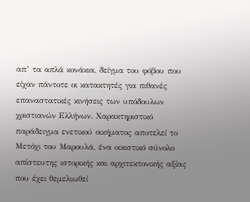απ’ τα απλά κονάκια, δείγμα του φόβου που είχαν πάντοτε οι κατακτητές για πιθανές επαναστατικές κινήσεις των υπόδουλων χριστιανών Ελλήνων. Χαρακτηριστικό παράδειγμα ενετικού οικήματος αποτελεί το Μετόχι του Μαρουλά, ένα οικιστικό σύνολο απίστευτης ιστορικής και αρχιτεκτονικής αξίας που έχει θεμελιωθεί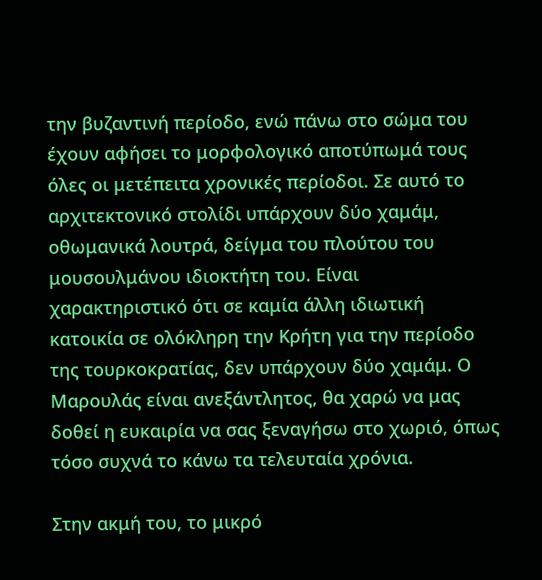την βυζαντινή περίοδο, ενώ πάνω στο σώμα του έχουν αφήσει το μορφολογικό αποτύπωμά τους όλες οι μετέπειτα χρονικές περίοδοι. Σε αυτό το αρχιτεκτονικό στολίδι υπάρχουν δύο χαμάμ, οθωμανικά λουτρά, δείγμα του πλούτου του μουσουλμάνου ιδιοκτήτη του. Είναι χαρακτηριστικό ότι σε καμία άλλη ιδιωτική κατοικία σε ολόκληρη την Κρήτη για την περίοδο της τουρκοκρατίας, δεν υπάρχουν δύο χαμάμ. Ο Μαρουλάς είναι ανεξάντλητος, θα χαρώ να μας δοθεί η ευκαιρία να σας ξεναγήσω στο χωριό, όπως τόσο συχνά το κάνω τα τελευταία χρόνια.

Στην ακμή του, το μικρό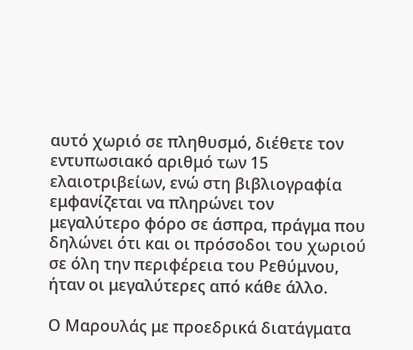αυτό χωριό σε πληθυσμό, διέθετε τον εντυπωσιακό αριθμό των 15 ελαιοτριβείων, ενώ στη βιβλιογραφία εμφανίζεται να πληρώνει τον μεγαλύτερο φόρο σε άσπρα, πράγμα που δηλώνει ότι και οι πρόσοδοι του χωριού σε όλη την περιφέρεια του Ρεθύμνου, ήταν οι μεγαλύτερες από κάθε άλλο.

Ο Μαρουλάς με προεδρικά διατάγματα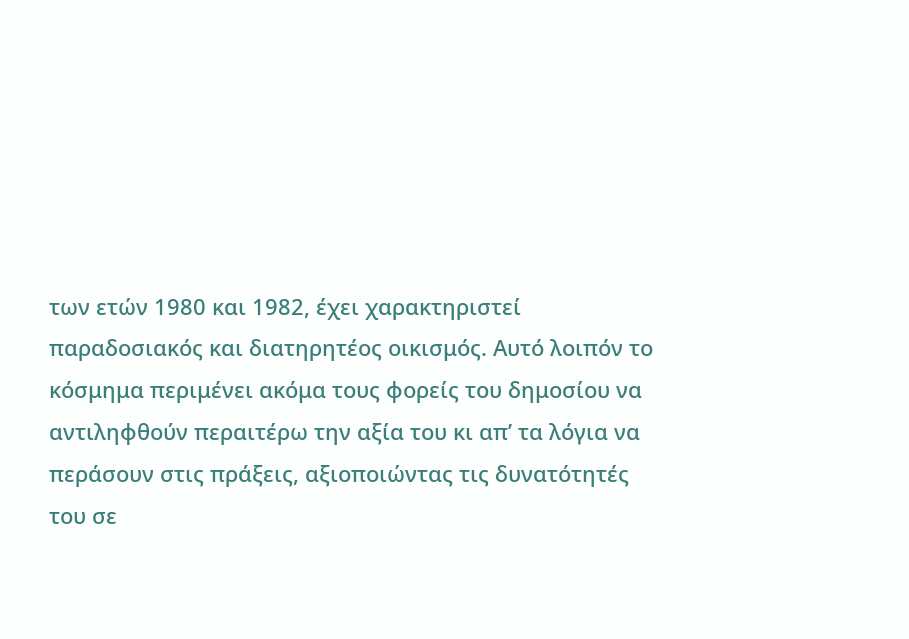των ετών 1980 και 1982, έχει χαρακτηριστεί παραδοσιακός και διατηρητέος οικισμός. Αυτό λοιπόν το κόσμημα περιμένει ακόμα τους φορείς του δημοσίου να αντιληφθούν περαιτέρω την αξία του κι απ’ τα λόγια να περάσουν στις πράξεις, αξιοποιώντας τις δυνατότητές του σε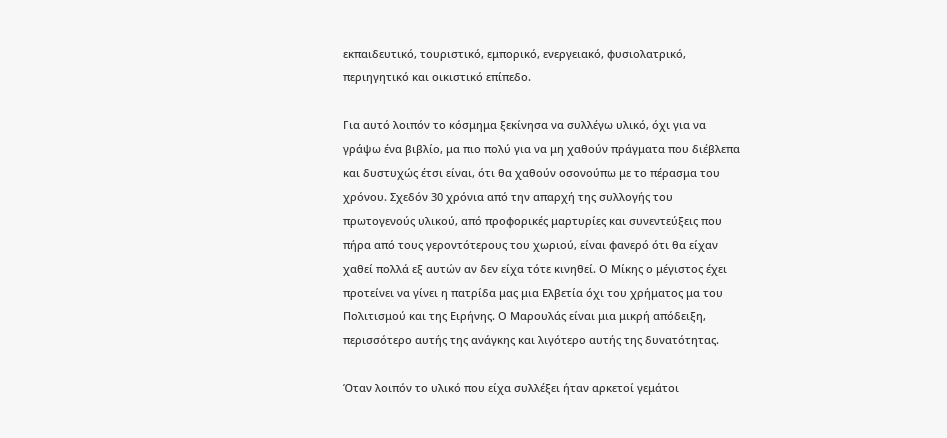εκπαιδευτικό, τουριστικό, εμπορικό, ενεργειακό, φυσιολατρικό, περιηγητικό και οικιστικό επίπεδο.

Για αυτό λοιπόν το κόσμημα ξεκίνησα να συλλέγω υλικό, όχι για να γράψω ένα βιβλίο, μα πιο πολύ για να μη χαθούν πράγματα που διέβλεπα και δυστυχώς έτσι είναι, ότι θα χαθούν οσονούπω με το πέρασμα του χρόνου. Σχεδόν 30 χρόνια από την απαρχή της συλλογής του πρωτογενούς υλικού, από προφορικές μαρτυρίες και συνεντεύξεις που πήρα από τους γεροντότερους του χωριού, είναι φανερό ότι θα είχαν χαθεί πολλά εξ αυτών αν δεν είχα τότε κινηθεί. Ο Μίκης ο μέγιστος έχει προτείνει να γίνει η πατρίδα μας μια Ελβετία όχι του χρήματος μα του Πολιτισμού και της Ειρήνης. Ο Μαρουλάς είναι μια μικρή απόδειξη, περισσότερο αυτής της ανάγκης και λιγότερο αυτής της δυνατότητας.

Όταν λοιπόν το υλικό που είχα συλλέξει ήταν αρκετοί γεμάτοι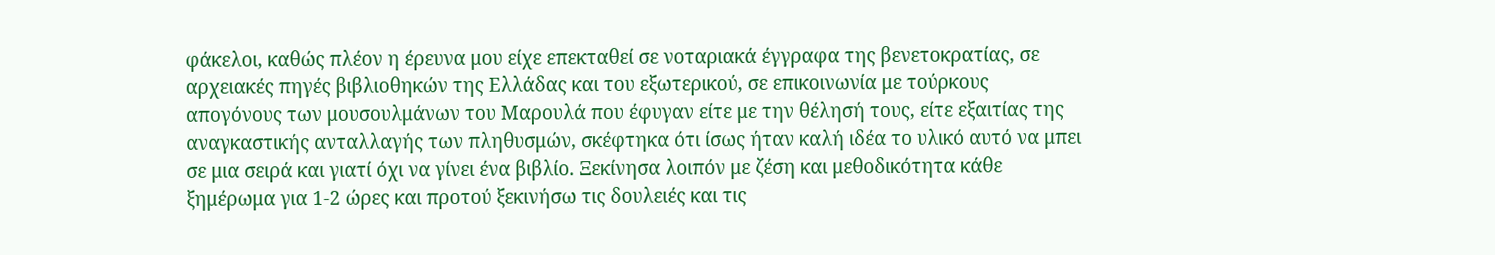φάκελοι, καθώς πλέον η έρευνα μου είχε επεκταθεί σε νοταριακά έγγραφα της βενετοκρατίας, σε αρχειακές πηγές βιβλιοθηκών της Ελλάδας και του εξωτερικού, σε επικοινωνία με τούρκους απογόνους των μουσουλμάνων του Μαρουλά που έφυγαν είτε με την θέλησή τους, είτε εξαιτίας της αναγκαστικής ανταλλαγής των πληθυσμών, σκέφτηκα ότι ίσως ήταν καλή ιδέα το υλικό αυτό να μπει σε μια σειρά και γιατί όχι να γίνει ένα βιβλίο. Ξεκίνησα λοιπόν με ζέση και μεθοδικότητα κάθε ξημέρωμα για 1-2 ώρες και προτού ξεκινήσω τις δουλειές και τις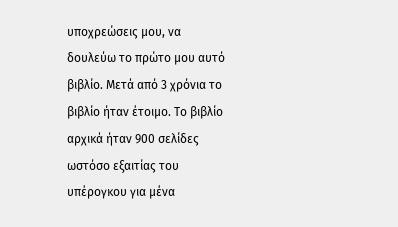υποχρεώσεις μου, να δουλεύω το πρώτο μου αυτό βιβλίο. Μετά από 3 χρόνια το βιβλίο ήταν έτοιμο. Το βιβλίο αρχικά ήταν 900 σελίδες ωστόσο εξαιτίας του υπέρογκου για μένα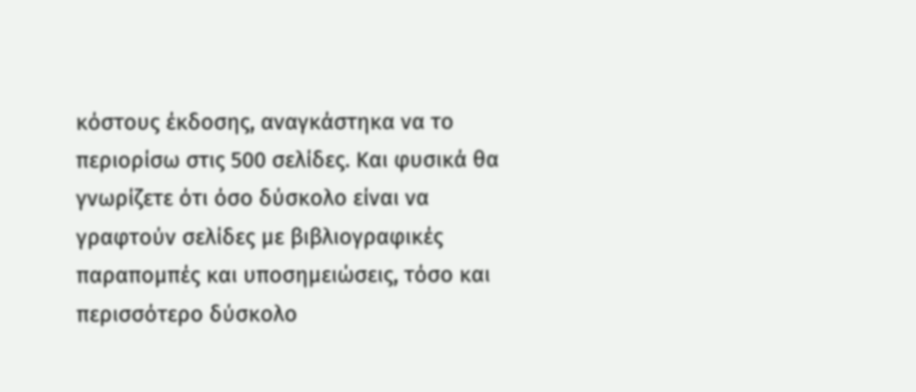κόστους έκδοσης, αναγκάστηκα να το περιορίσω στις 500 σελίδες. Και φυσικά θα γνωρίζετε ότι όσο δύσκολο είναι να γραφτούν σελίδες με βιβλιογραφικές παραπομπές και υποσημειώσεις, τόσο και περισσότερο δύσκολο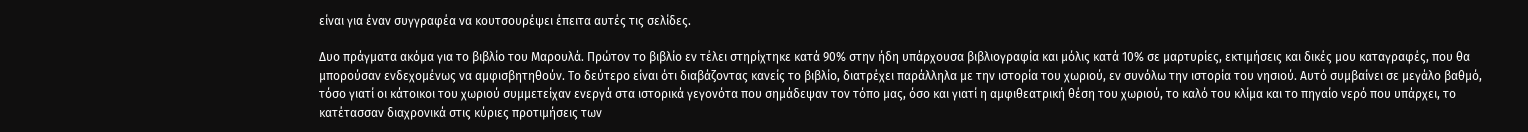είναι για έναν συγγραφέα να κουτσουρέψει έπειτα αυτές τις σελίδες.

Δυο πράγματα ακόμα για το βιβλίο του Μαρουλά. Πρώτον το βιβλίο εν τέλει στηρίχτηκε κατά 90% στην ήδη υπάρχουσα βιβλιογραφία και μόλις κατά 10% σε μαρτυρίες, εκτιμήσεις και δικές μου καταγραφές, που θα μπορούσαν ενδεχομένως να αμφισβητηθούν. Το δεύτερο είναι ότι διαβάζοντας κανείς το βιβλίο, διατρέχει παράλληλα με την ιστορία του χωριού, εν συνόλω την ιστορία του νησιού. Αυτό συμβαίνει σε μεγάλο βαθμό, τόσο γιατί οι κάτοικοι του χωριού συμμετείχαν ενεργά στα ιστορικά γεγονότα που σημάδεψαν τον τόπο μας, όσο και γιατί η αμφιθεατρική θέση του χωριού, το καλό του κλίμα και το πηγαίο νερό που υπάρχει, το κατέτασσαν διαχρονικά στις κύριες προτιμήσεις των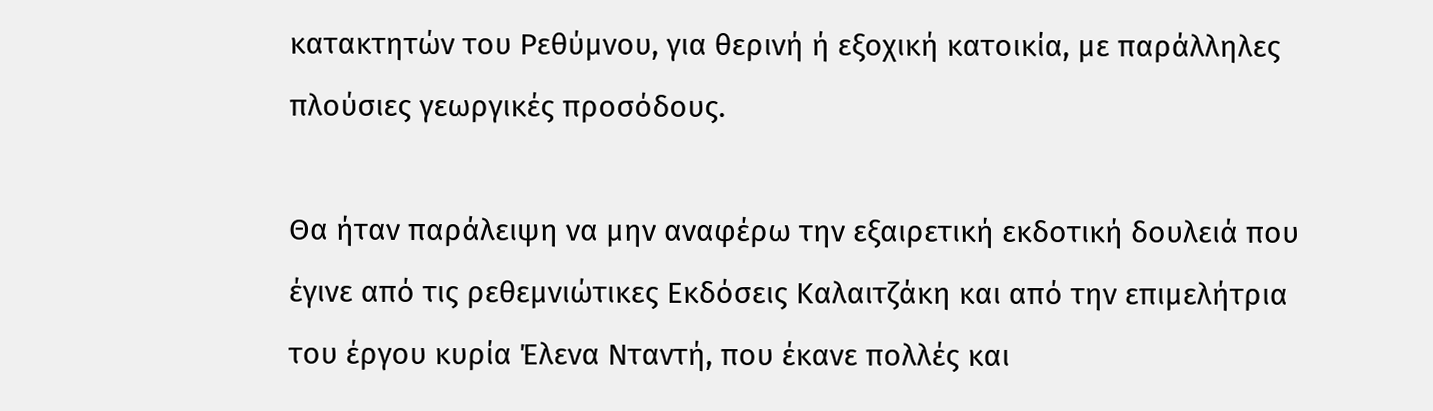κατακτητών του Ρεθύμνου, για θερινή ή εξοχική κατοικία, με παράλληλες πλούσιες γεωργικές προσόδους.

Θα ήταν παράλειψη να μην αναφέρω την εξαιρετική εκδοτική δουλειά που έγινε από τις ρεθεμνιώτικες Εκδόσεις Καλαιτζάκη και από την επιμελήτρια του έργου κυρία Έλενα Νταντή, που έκανε πολλές και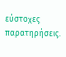εύστοχες παρατηρήσεις.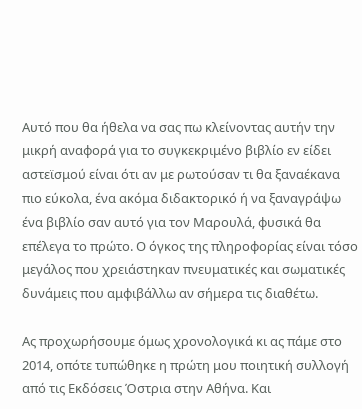Αυτό που θα ήθελα να σας πω κλείνοντας αυτήν την μικρή αναφορά για το συγκεκριμένο βιβλίο εν είδει αστεϊσμού είναι ότι αν με ρωτούσαν τι θα ξαναέκανα πιο εύκολα, ένα ακόμα διδακτορικό ή να ξαναγράψω ένα βιβλίο σαν αυτό για τον Μαρουλά, φυσικά θα επέλεγα το πρώτο. Ο όγκος της πληροφορίας είναι τόσο μεγάλος που χρειάστηκαν πνευματικές και σωματικές δυνάμεις που αμφιβάλλω αν σήμερα τις διαθέτω.

Ας προχωρήσουμε όμως χρονολογικά κι ας πάμε στο 2014, οπότε τυπώθηκε η πρώτη μου ποιητική συλλογή από τις Εκδόσεις Όστρια στην Αθήνα. Και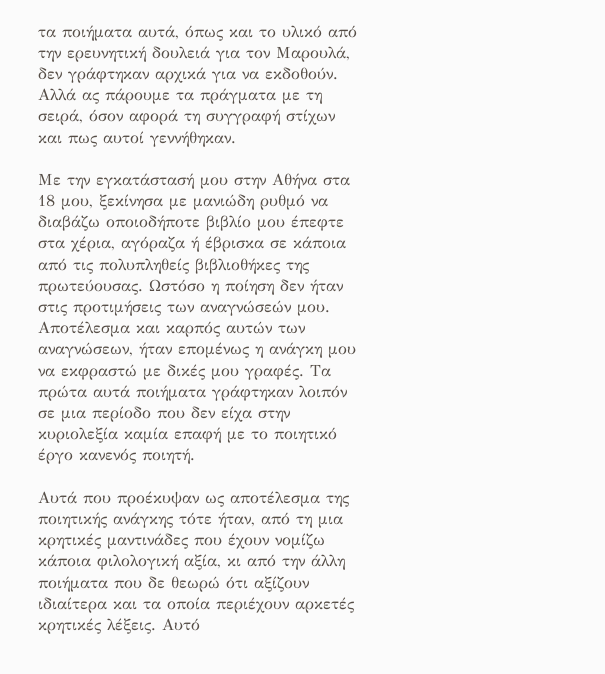τα ποιήματα αυτά, όπως και το υλικό από την ερευνητική δουλειά για τον Μαρουλά, δεν γράφτηκαν αρχικά για να εκδοθούν. Αλλά ας πάρουμε τα πράγματα με τη σειρά, όσον αφορά τη συγγραφή στίχων και πως αυτοί γεννήθηκαν.

Με την εγκατάστασή μου στην Αθήνα στα 18 μου, ξεκίνησα με μανιώδη ρυθμό να διαβάζω οποιοδήποτε βιβλίο μου έπεφτε στα χέρια, αγόραζα ή έβρισκα σε κάποια από τις πολυπληθείς βιβλιοθήκες της πρωτεύουσας. Ωστόσο η ποίηση δεν ήταν στις προτιμήσεις των αναγνώσεών μου. Αποτέλεσμα και καρπός αυτών των αναγνώσεων, ήταν επομένως η ανάγκη μου να εκφραστώ με δικές μου γραφές. Τα πρώτα αυτά ποιήματα γράφτηκαν λοιπόν σε μια περίοδο που δεν είχα στην κυριολεξία καμία επαφή με το ποιητικό έργο κανενός ποιητή.

Αυτά που προέκυψαν ως αποτέλεσμα της ποιητικής ανάγκης τότε ήταν, από τη μια κρητικές μαντινάδες που έχουν νομίζω κάποια φιλολογική αξία, κι από την άλλη ποιήματα που δε θεωρώ ότι αξίζουν ιδιαίτερα και τα οποία περιέχουν αρκετές κρητικές λέξεις. Αυτό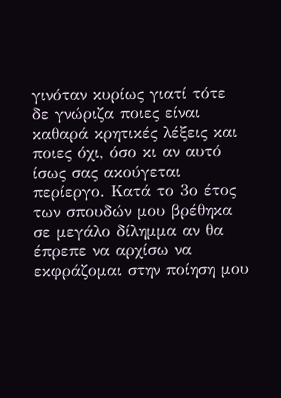γινόταν κυρίως γιατί τότε δε γνώριζα ποιες είναι καθαρά κρητικές λέξεις και ποιες όχι, όσο κι αν αυτό ίσως σας ακούγεται περίεργο. Κατά το 3ο έτος των σπουδών μου βρέθηκα σε μεγάλο δίλημμα αν θα έπρεπε να αρχίσω να εκφράζομαι στην ποίηση μου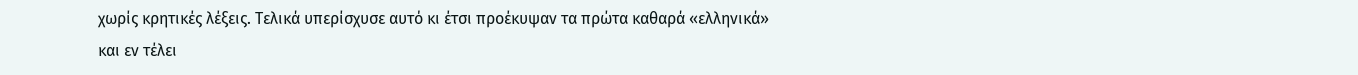χωρίς κρητικές λέξεις. Τελικά υπερίσχυσε αυτό κι έτσι προέκυψαν τα πρώτα καθαρά «ελληνικά» και εν τέλει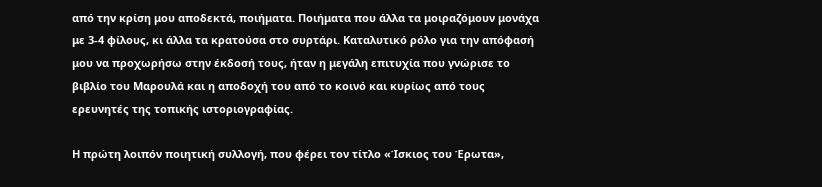από την κρίση μου αποδεκτά, ποιήματα. Ποιήματα που άλλα τα μοιραζόμουν μονάχα με 3-4 φίλους, κι άλλα τα κρατούσα στο συρτάρι. Καταλυτικό ρόλο για την απόφασή μου να προχωρήσω στην έκδοσή τους, ήταν η μεγάλη επιτυχία που γνώρισε το βιβλίο του Μαρουλά και η αποδοχή του από το κοινό και κυρίως από τους ερευνητές της τοπικής ιστοριογραφίας.

Η πρώτη λοιπόν ποιητική συλλογή, που φέρει τον τίτλο «Ίσκιος του Έρωτα»,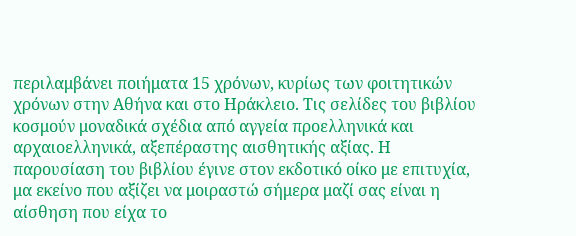περιλαμβάνει ποιήματα 15 χρόνων, κυρίως των φοιτητικών χρόνων στην Αθήνα και στο Ηράκλειο. Τις σελίδες του βιβλίου κοσμούν μοναδικά σχέδια από αγγεία προελληνικά και αρχαιοελληνικά, αξεπέραστης αισθητικής αξίας. Η παρουσίαση του βιβλίου έγινε στον εκδοτικό οίκο με επιτυχία, μα εκείνο που αξίζει να μοιραστώ σήμερα μαζί σας είναι η αίσθηση που είχα το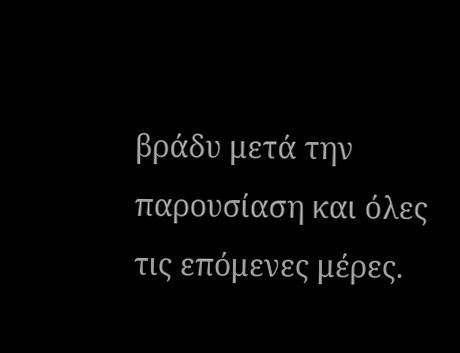βράδυ μετά την παρουσίαση και όλες τις επόμενες μέρες.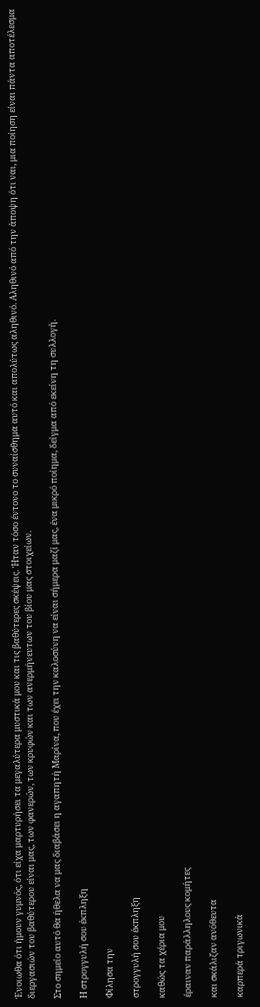Ένοιωθα ότι ήμουν γυμνός, ότι είχα μαρτυρήσει τα μεγαλύτερα μυστικά μου και τις βαθύτερες σκέψεις. Ήταν τόσο έντονο το συναίσθημα αυτό και απολύτως αληθινό. Αληθινό από την άποψη ότι ναι, μια ποίηση είναι πάντα αποτέλεσμα διεργασιών του βαθύτερου είναι μας, των φανερών, των κρυφών και των ανερμήνευτων του βίου μας στοιχείων.

Στο σημείο αυτό θα ήθελα να μας διαβάσει η αγαπητή Μαρίνα, που έχει την καλοσύνη να είναι σήμερα μαζί μας, ένα μικρό ποίημα, δείγμα από εκείνη τη συλλογή.

Η στρογγυλή σου έκπληξη

Φίλησα την

στρογγυλή σου έκπληξη

καθώς τα χέρια μου

έραιναν παράλληλους κομήτες

και σκάλιζαν ανόθευτα

καρπερά τριγωνικά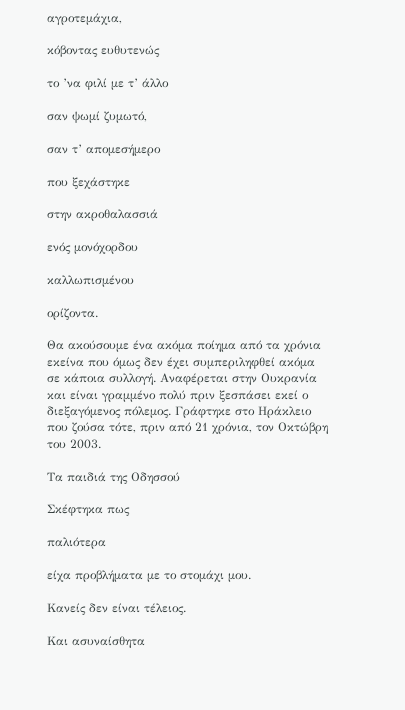αγροτεμάχια,

κόβοντας ευθυτενώς

το ’να φιλί με τ’ άλλο

σαν ψωμί ζυμωτό,

σαν τ’ απομεσήμερο

που ξεχάστηκε

στην ακροθαλασσιά

ενός μονόχορδου

καλλωπισμένου

ορίζοντα.

Θα ακούσουμε ένα ακόμα ποίημα από τα χρόνια εκείνα που όμως δεν έχει συμπεριληφθεί ακόμα σε κάποια συλλογή. Αναφέρεται στην Ουκρανία και είναι γραμμένο πολύ πριν ξεσπάσει εκεί ο διεξαγόμενος πόλεμος. Γράφτηκε στο Ηράκλειο που ζούσα τότε, πριν από 21 χρόνια, τον Οκτώβρη του 2003.

Τα παιδιά της Οδησσού

Σκέφτηκα πως

παλιότερα

είχα προβλήματα με το στομάχι μου.

Κανείς δεν είναι τέλειος.

Και ασυναίσθητα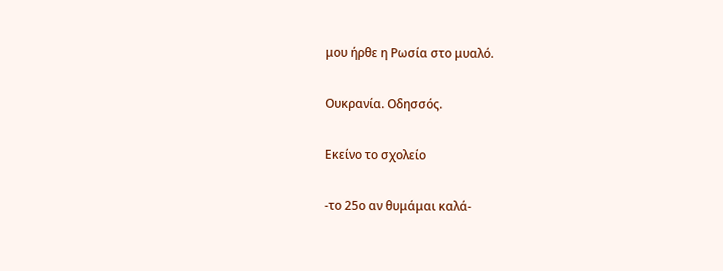μου ήρθε η Ρωσία στο μυαλό.

Ουκρανία. Οδησσός.

Εκείνο το σχολείο

-το 25ο αν θυμάμαι καλά-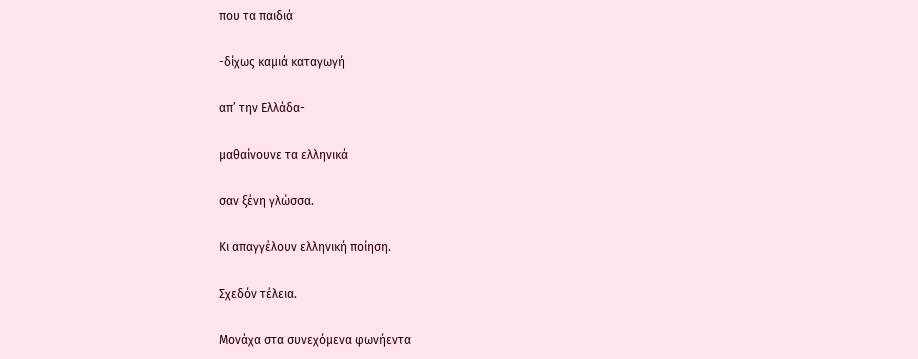που τα παιδιά

-δίχως καμιά καταγωγή

απ’ την Ελλάδα-

μαθαίνουνε τα ελληνικά

σαν ξένη γλώσσα.

Κι απαγγέλουν ελληνική ποίηση.

Σχεδόν τέλεια.

Μονάχα στα συνεχόμενα φωνήεντα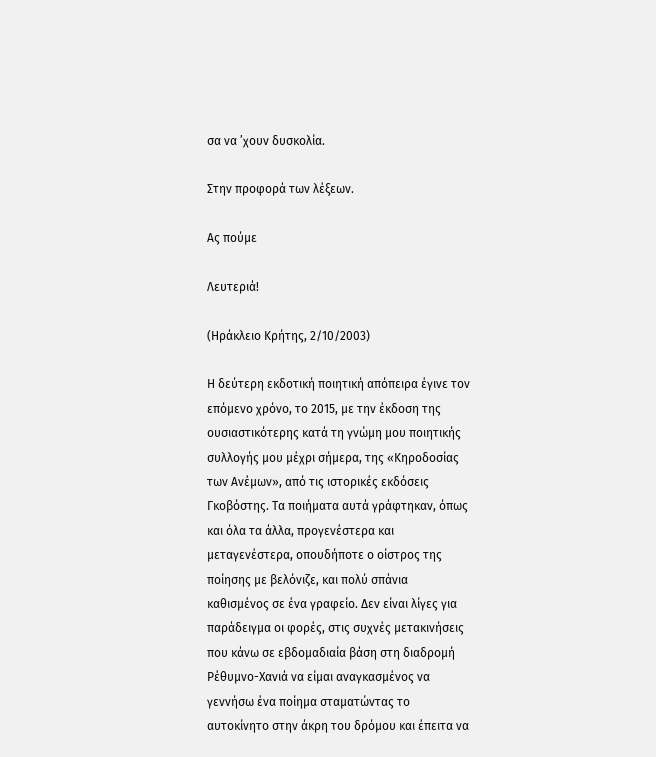σα να ’χουν δυσκολία.

Στην προφορά των λέξεων.

Ας πούμε

Λευτεριά!

(Ηράκλειο Κρήτης, 2/10/2003)

Η δεύτερη εκδοτική ποιητική απόπειρα έγινε τον επόμενο χρόνο, το 2015, με την έκδοση της ουσιαστικότερης κατά τη γνώμη μου ποιητικής συλλογής μου μέχρι σήμερα, της «Κηροδοσίας των Ανέμων», από τις ιστορικές εκδόσεις Γκοβόστης. Τα ποιήματα αυτά γράφτηκαν, όπως και όλα τα άλλα, προγενέστερα και μεταγενέστερα, οπουδήποτε ο οίστρος της ποίησης με βελόνιζε, και πολύ σπάνια καθισμένος σε ένα γραφείο. Δεν είναι λίγες για παράδειγμα οι φορές, στις συχνές μετακινήσεις που κάνω σε εβδομαδιαία βάση στη διαδρομή Ρέθυμνο-Χανιά να είμαι αναγκασμένος να γεννήσω ένα ποίημα σταματώντας το αυτοκίνητο στην άκρη του δρόμου και έπειτα να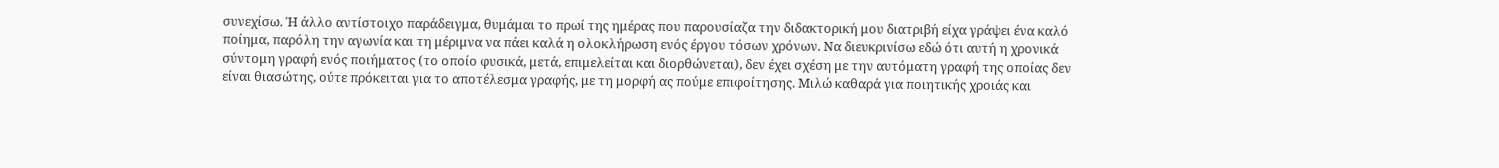συνεχίσω. Ή άλλο αντίστοιχο παράδειγμα, θυμάμαι το πρωί της ημέρας που παρουσίαζα την διδακτορική μου διατριβή είχα γράψει ένα καλό ποίημα, παρόλη την αγωνία και τη μέριμνα να πάει καλά η ολοκλήρωση ενός έργου τόσων χρόνων. Να διευκρινίσω εδώ ότι αυτή η χρονικά σύντομη γραφή ενός ποιήματος (το οποίο φυσικά, μετά, επιμελείται και διορθώνεται), δεν έχει σχέση με την αυτόματη γραφή της οποίας δεν είναι θιασώτης, ούτε πρόκειται για το αποτέλεσμα γραφής, με τη μορφή ας πούμε επιφοίτησης. Μιλώ καθαρά για ποιητικής χροιάς και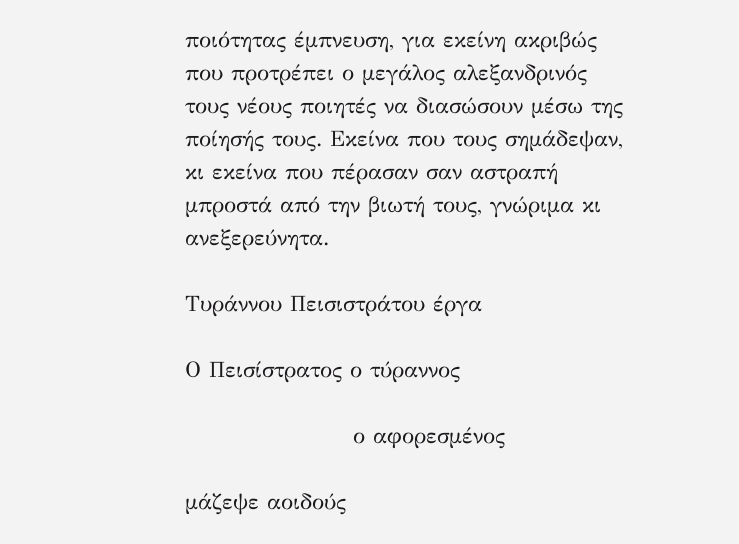ποιότητας έμπνευση, για εκείνη ακριβώς που προτρέπει ο μεγάλος αλεξανδρινός τους νέους ποιητές να διασώσουν μέσω της ποίησής τους. Εκείνα που τους σημάδεψαν, κι εκείνα που πέρασαν σαν αστραπή μπροστά από την βιωτή τους, γνώριμα κι ανεξερεύνητα.

Τυράννου Πεισιστράτου έργα

Ο Πεισίστρατος ο τύραννος

                     ο αφορεσμένος

μάζεψε αοιδούς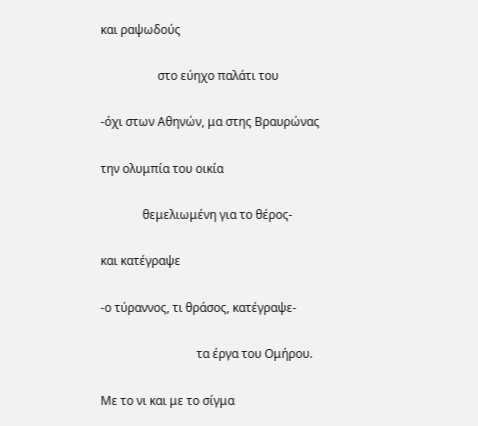και ραψωδούς

                   στο εύηχο παλάτι του

-όχι στων Αθηνών, μα στης Βραυρώνας

την ολυμπία του οικία

              θεμελιωμένη για το θέρος-

και κατέγραψε

-ο τύραννος, τι θράσος, κατέγραψε-

                                τα έργα του Ομήρου.

Με το νι και με το σίγμα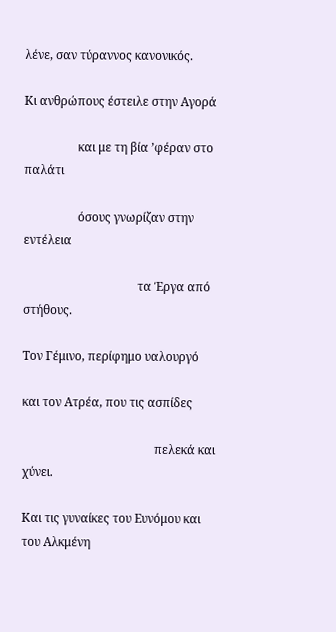λένε, σαν τύραννος κανονικός.

Κι ανθρώπους έστειλε στην Αγορά

                  και με τη βία ’φέραν στο παλάτι

                  όσους γνωρίζαν στην εντέλεια

                                      τα Έργα από στήθους.

Τον Γέμινο, περίφημο υαλουργό

και τον Ατρέα, που τις ασπίδες

                                            πελεκά και χύνει.

Και τις γυναίκες του Ευνόμου και του Αλκμένη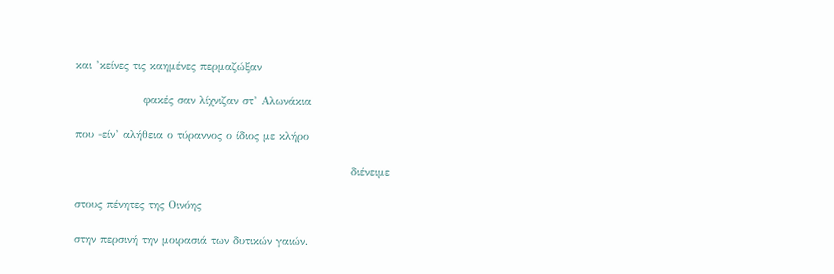και ’κείνες τις καημένες περμαζώξαν

                 φακές σαν λίχνιζαν στ’ Αλωνάκια

που -είν’ αλήθεια ο τύραννος ο ίδιος με κλήρο

                                                                     διένειμε

στους πένητες της Οινόης

στην περσινή την μοιρασιά των δυτικών γαιών.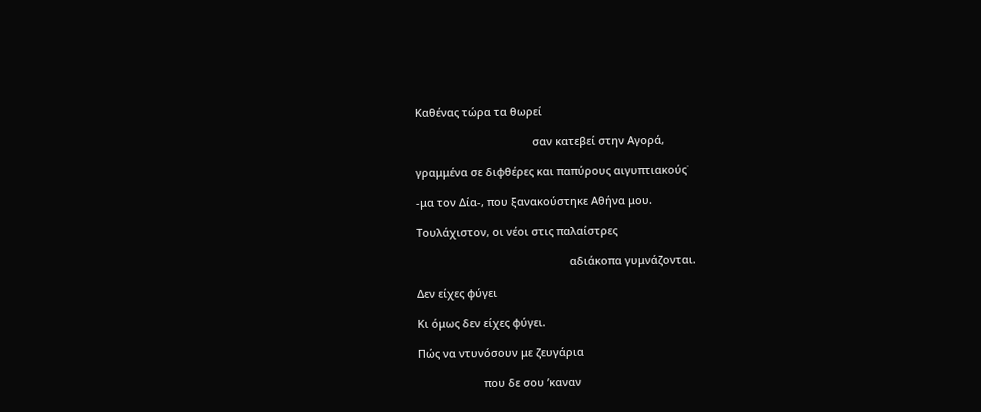Καθένας τώρα τα θωρεί

                                       σαν κατεβεί στην Αγορά,

γραμμένα σε διφθέρες και παπύρους αιγυπτιακούς˙

-μα τον Δία-, που ξανακούστηκε Αθήνα μου.

Τουλάχιστον, οι νέοι στις παλαίστρες

                                                   αδιάκοπα γυμνάζονται.

Δεν είχες φύγει

Κι όμως δεν είχες φύγει.

Πώς να ντυνόσουν με ζευγάρια

                      που δε σου ’καναν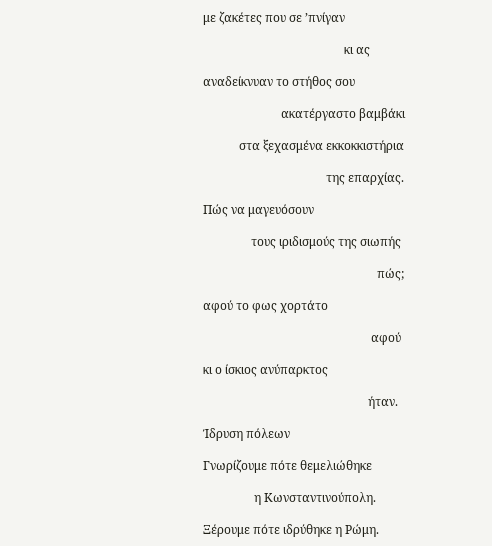με ζακέτες που σε ’πνίγαν

                                               κι ας

αναδείκνυαν το στήθος σου

                          ακατέργαστο βαμβάκι

            στα ξεχασμένα εκκοκκιστήρια

                                         της επαρχίας.

Πώς να μαγευόσουν

                τους ιριδισμούς της σιωπής

                                                          πώς;

αφού το φως χορτάτο

                                                        αφού

κι ο ίσκιος ανύπαρκτος

                                                       ήταν.

Ίδρυση πόλεων

Γνωρίζουμε πότε θεμελιώθηκε

                 η Κωνσταντινούπολη.

Ξέρουμε πότε ιδρύθηκε η Ρώμη.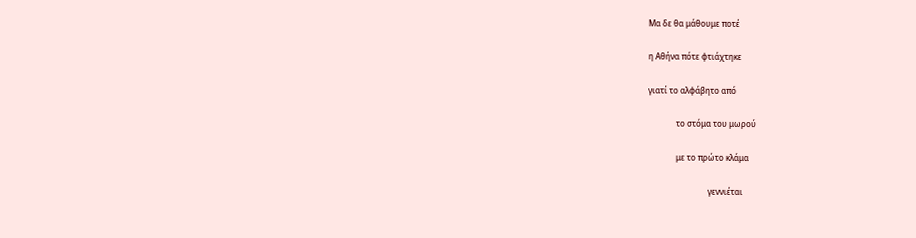Μα δε θα μάθουμε ποτέ

η Αθήνα πότε φτιάχτηκε

γιατί το αλφάβητο από

              το στόμα του μωρού

              με το πρώτο κλάμα

                              γεννιέται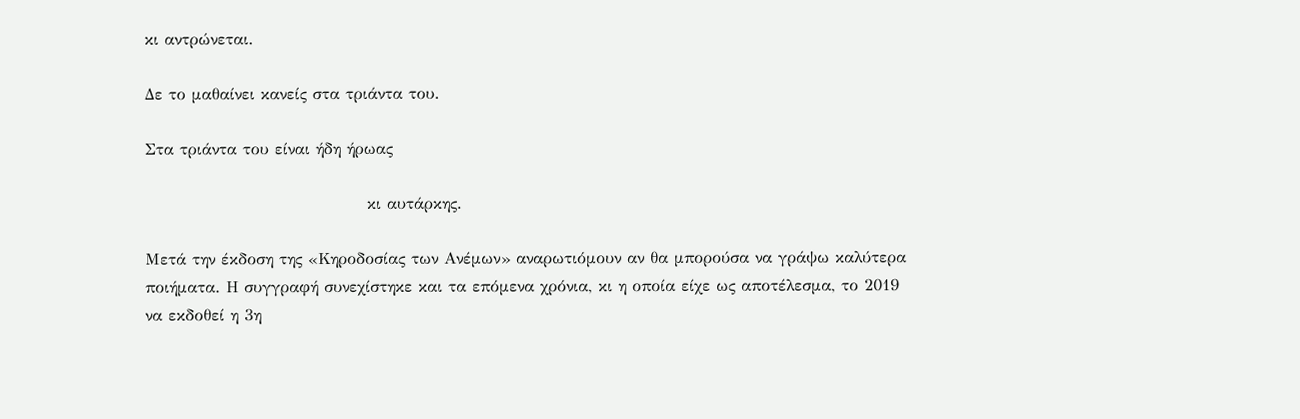κι αντρώνεται.

Δε το μαθαίνει κανείς στα τριάντα του.

Στα τριάντα του είναι ήδη ήρωας

                                     κι αυτάρκης.

Μετά την έκδοση της «Κηροδοσίας των Ανέμων» αναρωτιόμουν αν θα μπορούσα να γράψω καλύτερα ποιήματα. Η συγγραφή συνεχίστηκε και τα επόμενα χρόνια, κι η οποία είχε ως αποτέλεσμα, το 2019 να εκδοθεί η 3η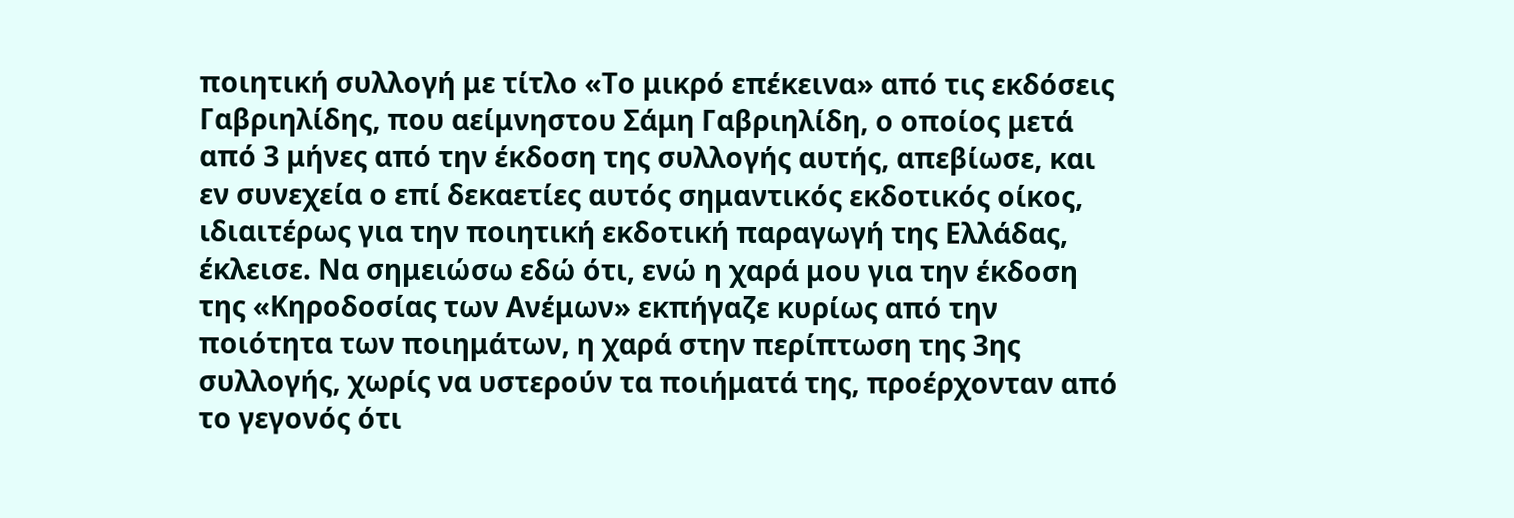ποιητική συλλογή με τίτλο «Το μικρό επέκεινα» από τις εκδόσεις Γαβριηλίδης, που αείμνηστου Σάμη Γαβριηλίδη, ο οποίος μετά από 3 μήνες από την έκδοση της συλλογής αυτής, απεβίωσε, και εν συνεχεία ο επί δεκαετίες αυτός σημαντικός εκδοτικός οίκος, ιδιαιτέρως για την ποιητική εκδοτική παραγωγή της Ελλάδας, έκλεισε. Να σημειώσω εδώ ότι, ενώ η χαρά μου για την έκδοση της «Κηροδοσίας των Ανέμων» εκπήγαζε κυρίως από την ποιότητα των ποιημάτων, η χαρά στην περίπτωση της 3ης συλλογής, χωρίς να υστερούν τα ποιήματά της, προέρχονταν από το γεγονός ότι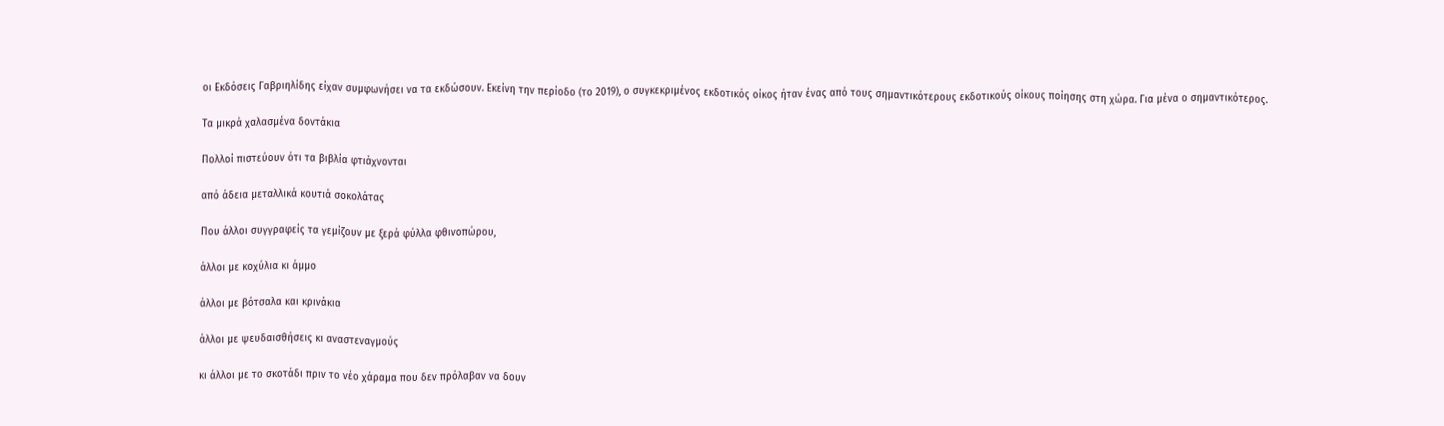οι Εκδόσεις Γαβριηλίδης είχαν συμφωνήσει να τα εκδώσουν. Εκείνη την περίοδο (το 2019), ο συγκεκριμένος εκδοτικός οίκος ήταν ένας από τους σημαντικότερους εκδοτικούς οίκους ποίησης στη χώρα. Για μένα ο σημαντικότερος.

Τα μικρά χαλασμένα δοντάκια

Πολλοί πιστεύουν ότι τα βιβλία φτιάχνονται

από άδεια μεταλλικά κουτιά σοκολάτας

Που άλλοι συγγραφείς τα γεμίζουν με ξερά φύλλα φθινοπώρου,

άλλοι με κοχύλια κι άμμο

άλλοι με βότσαλα και κρινάκια

άλλοι με ψευδαισθήσεις κι αναστεναγμούς

κι άλλοι με το σκοτάδι πριν το νέο χάραμα που δεν πρόλαβαν να δουν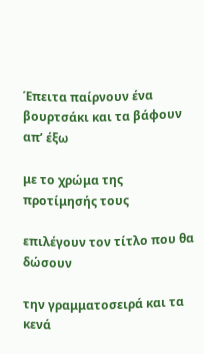Έπειτα παίρνουν ένα βουρτσάκι και τα βάφουν απ’ έξω

με το χρώμα της προτίμησής τους

επιλέγουν τον τίτλο που θα δώσουν

την γραμματοσειρά και τα κενά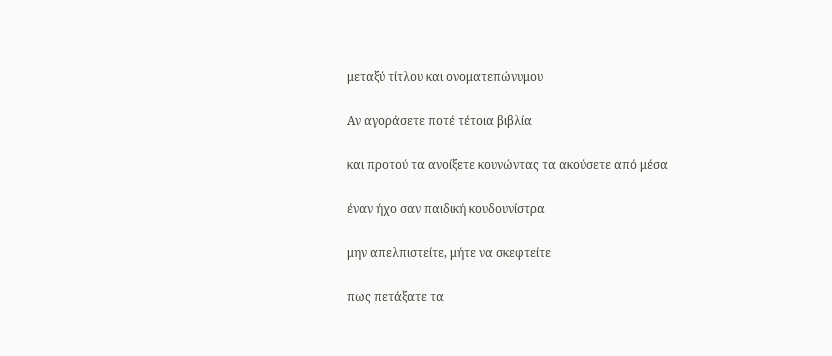μεταξύ τίτλου και ονοματεπώνυμου

Αν αγοράσετε ποτέ τέτοια βιβλία

και προτού τα ανοίξετε κουνώντας τα ακούσετε από μέσα

έναν ήχο σαν παιδική κουδουνίστρα

μην απελπιστείτε, μήτε να σκεφτείτε

πως πετάξατε τα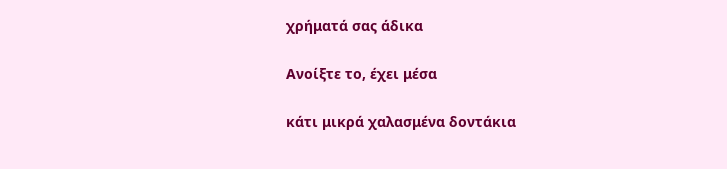χρήματά σας άδικα

Ανοίξτε το, έχει μέσα

κάτι μικρά χαλασμένα δοντάκια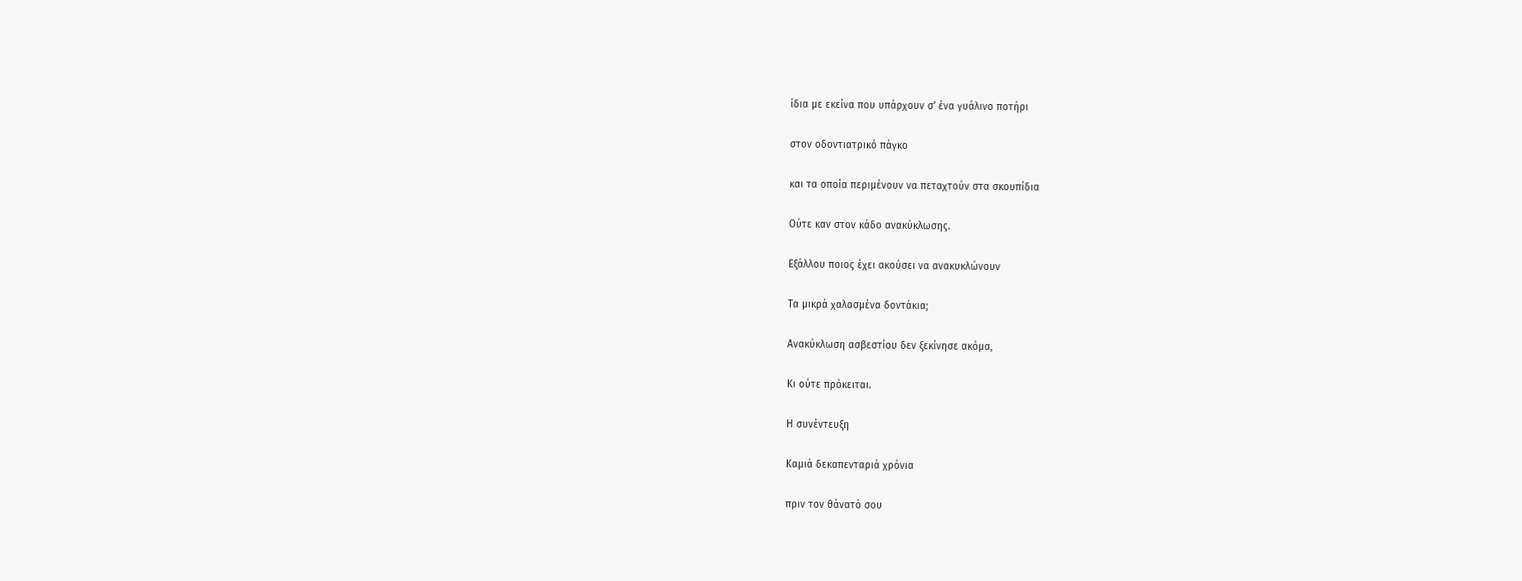ίδια με εκείνα που υπάρχουν σ’ ένα γυάλινο ποτήρι

στον οδοντιατρικό πάγκο

και τα οποία περιμένουν να πεταχτούν στα σκουπίδια

Ούτε καν στον κάδο ανακύκλωσης.

Εξάλλου ποιος έχει ακούσει να ανακυκλώνουν

Τα μικρά χαλασμένα δοντάκια;

Ανακύκλωση ασβεστίου δεν ξεκίνησε ακόμα,

Κι ούτε πρόκειται.

Η συνέντευξη

Καμιά δεκαπενταριά χρόνια

πριν τον θάνατό σου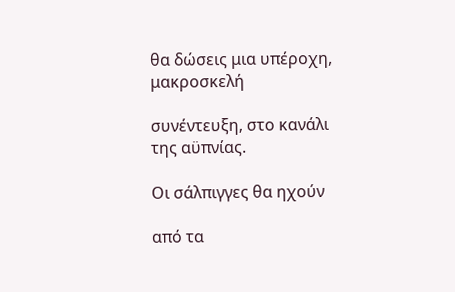θα δώσεις μια υπέροχη, μακροσκελή

συνέντευξη, στο κανάλι της αϋπνίας.

Οι σάλπιγγες θα ηχούν

από τα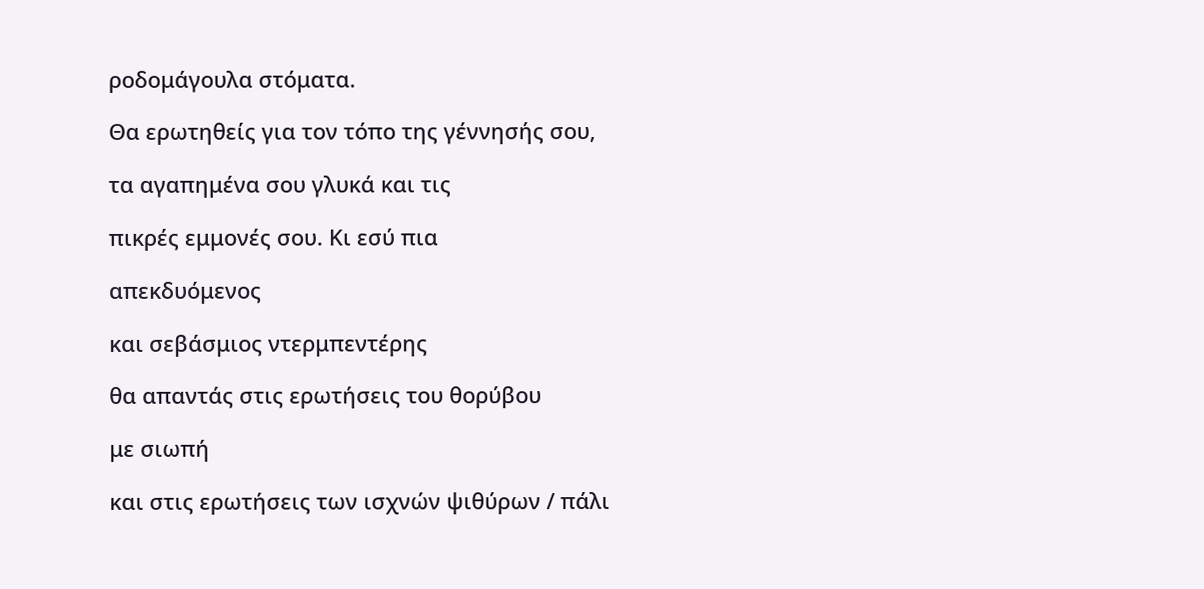ροδομάγουλα στόματα.

Θα ερωτηθείς για τον τόπο της γέννησής σου,

τα αγαπημένα σου γλυκά και τις

πικρές εμμονές σου. Κι εσύ πια

απεκδυόμενος

και σεβάσμιος ντερμπεντέρης

θα απαντάς στις ερωτήσεις του θορύβου

με σιωπή

και στις ερωτήσεις των ισχνών ψιθύρων / πάλι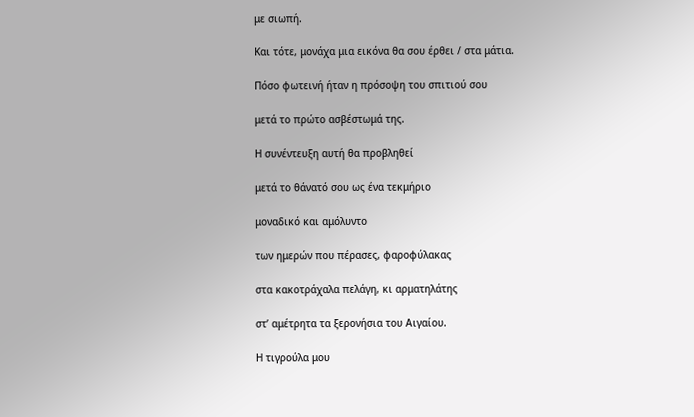με σιωπή.

Και τότε, μονάχα μια εικόνα θα σου έρθει / στα μάτια.

Πόσο φωτεινή ήταν η πρόσοψη του σπιτιού σου

μετά το πρώτο ασβέστωμά της.

Η συνέντευξη αυτή θα προβληθεί

μετά το θάνατό σου ως ένα τεκμήριο

μοναδικό και αμόλυντο

των ημερών που πέρασες, φαροφύλακας

στα κακοτράχαλα πελάγη, κι αρματηλάτης

στ’ αμέτρητα τα ξερονήσια του Αιγαίου.

Η τιγρούλα μου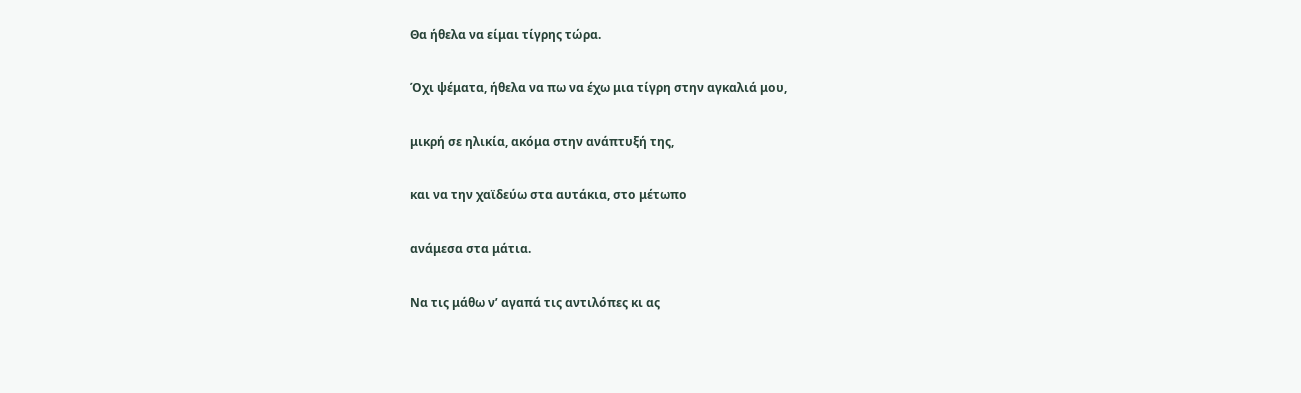Θα ήθελα να είμαι τίγρης τώρα.

Όχι ψέματα, ήθελα να πω να έχω μια τίγρη στην αγκαλιά μου,

μικρή σε ηλικία, ακόμα στην ανάπτυξή της,

και να την χαϊδεύω στα αυτάκια, στο μέτωπο

ανάμεσα στα μάτια.

Να τις μάθω ν’ αγαπά τις αντιλόπες κι ας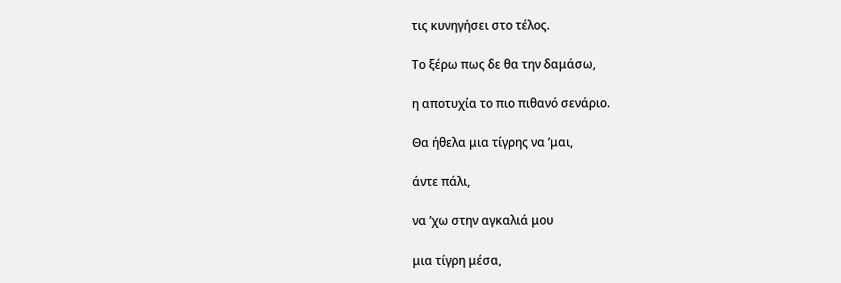τις κυνηγήσει στο τέλος.

Το ξέρω πως δε θα την δαμάσω,

η αποτυχία το πιο πιθανό σενάριο.

Θα ήθελα μια τίγρης να ’μαι,

άντε πάλι,

να ’χω στην αγκαλιά μου

μια τίγρη μέσα,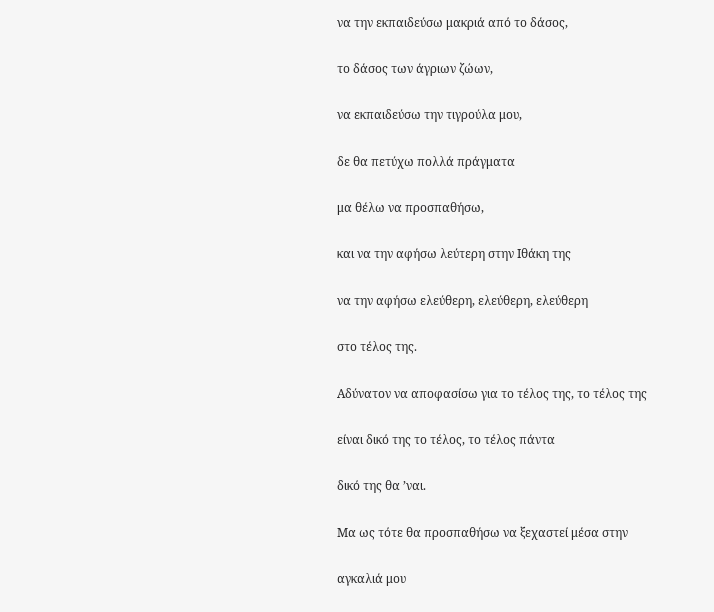να την εκπαιδεύσω μακριά από το δάσος,

το δάσος των άγριων ζώων,

να εκπαιδεύσω την τιγρούλα μου,

δε θα πετύχω πολλά πράγματα

μα θέλω να προσπαθήσω,

και να την αφήσω λεύτερη στην Ιθάκη της

να την αφήσω ελεύθερη, ελεύθερη, ελεύθερη

στο τέλος της.

Αδύνατον να αποφασίσω για το τέλος της, το τέλος της

είναι δικό της το τέλος, το τέλος πάντα

δικό της θα ’ναι.

Μα ως τότε θα προσπαθήσω να ξεχαστεί μέσα στην

αγκαλιά μου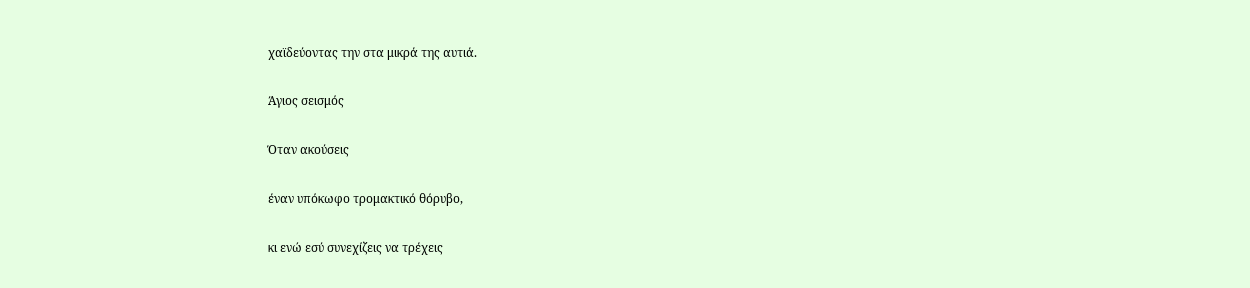χαϊδεύοντας την στα μικρά της αυτιά.

Άγιος σεισμός

Όταν ακούσεις

έναν υπόκωφο τρομακτικό θόρυβο,

κι ενώ εσύ συνεχίζεις να τρέχεις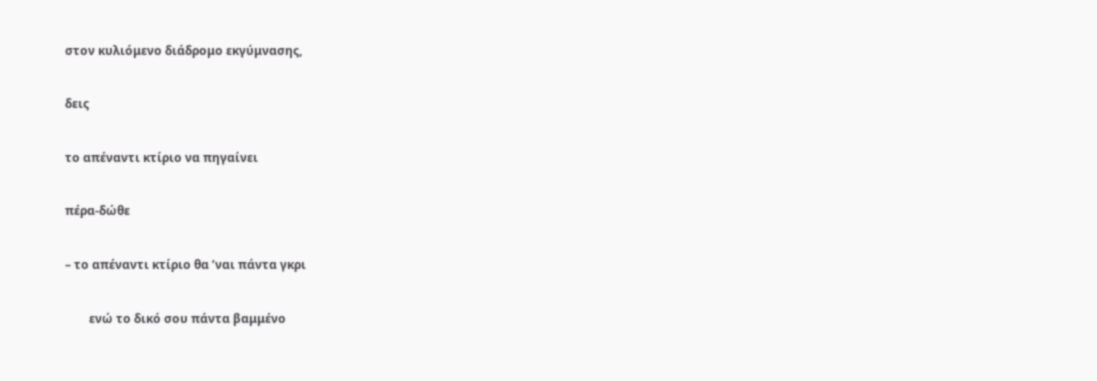στον κυλιόμενο διάδρομο εκγύμνασης,

δεις

το απέναντι κτίριο να πηγαίνει

πέρα-δώθε

– το απέναντι κτίριο θα ’ναι πάντα γκρι

        ενώ το δικό σου πάντα βαμμένο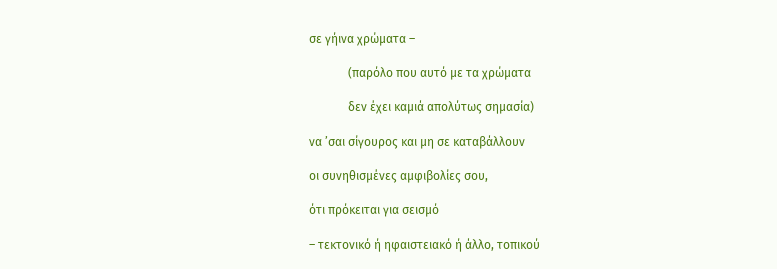σε γήινα χρώματα –

             (παρόλο που αυτό με τα χρώματα

             δεν έχει καμιά απολύτως σημασία)

να ’σαι σίγουρος και μη σε καταβάλλουν

οι συνηθισμένες αμφιβολίες σου,

ότι πρόκειται για σεισμό

– τεκτονικό ή ηφαιστειακό ή άλλο, τοπικού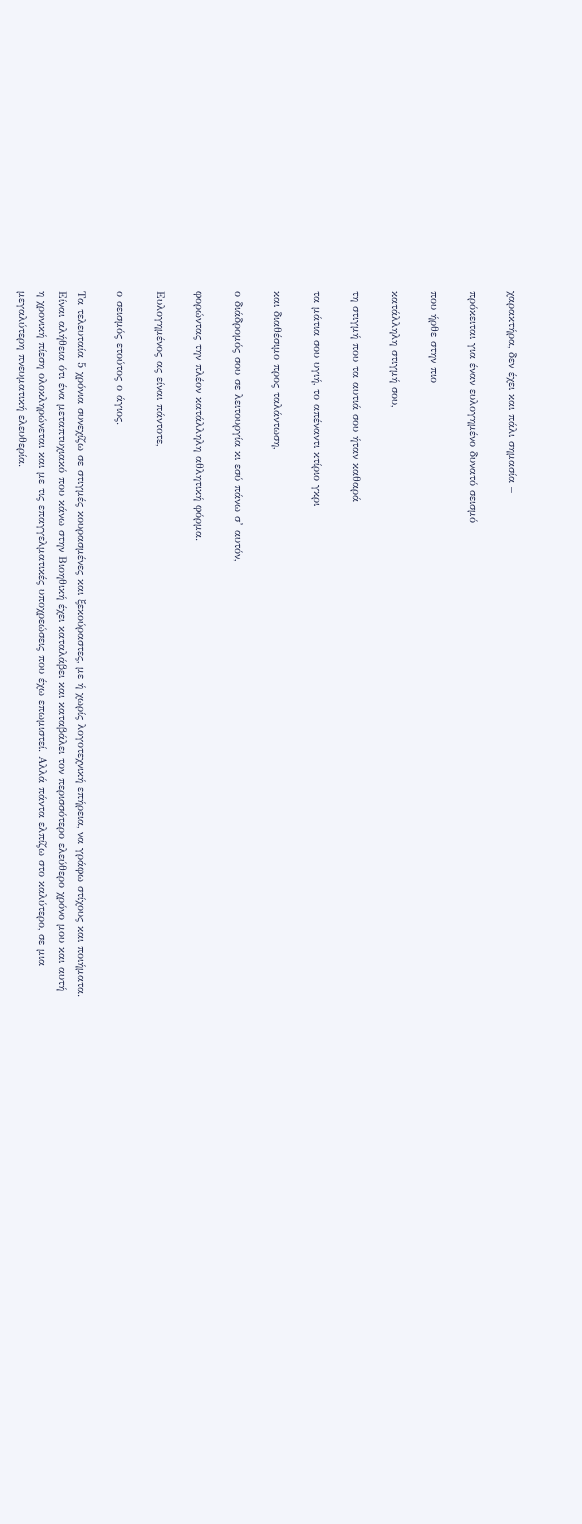χαρακτήρα, δεν έχει και πάλι σημασία –

πρόκειται για έναν ευλογημένο δυνατό σεισμό

που ήρθε στην πιο

κατάλληλη στιγμή σου,

τη στιγμή που τα αυτιά σου ήταν καθαρά

τα μάτια σου υγιή, το απέναντι κτίριο γκρι

και διαθέσιμο προς ταλάντωση,

ο διάδρομός σου σε λειτουργία κι εσύ πάνω σ’ αυτόν,

φορώντας την πλέον κατάλληλη αθλητική φόρμα.

Ευλογημένος ας είναι πάντοτε,

ο σεισμός ετούτος ο άγιος.

Τα τελευταία 5 χρόνια συνεχίζω σε στιγμές κουρασμένες και ξεκούραστες, με ή χωρίς λογοτεχνική επήρεια, να γράφω στίχους και ποιήματα. Είναι αλήθεια ότι ένα μεταπτυχιακό που κάνω στην Βιοηθική έχει καταλάβει και καταβάλει τον περισσότερο ελεύθερο χρόνο μου και αυτή η χρονική πίεση ολοκληρώνεται και με τις επαγγελματικές υποχρεώσεις που έχω επωμιστεί. Αλλά πάντα ελπίζω στο καλύτερο, σε μια μεγαλύτερη πνευματική ελευθερία.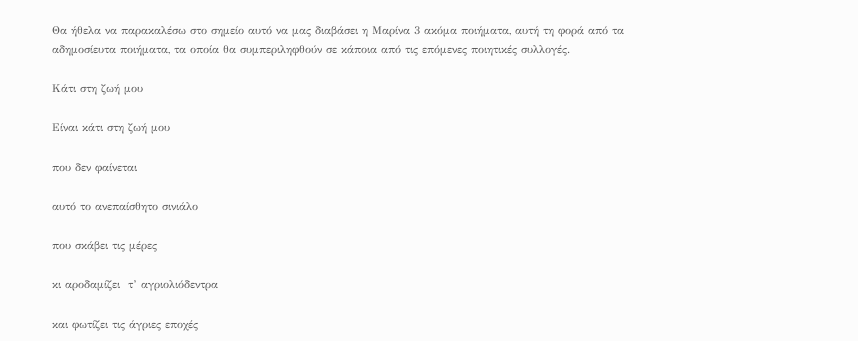Θα ήθελα να παρακαλέσω στο σημείο αυτό να μας διαβάσει η Μαρίνα 3 ακόμα ποιήματα, αυτή τη φορά από τα αδημοσίευτα ποιήματα, τα οποία θα συμπεριληφθούν σε κάποια από τις επόμενες ποιητικές συλλογές.

Κάτι στη ζωή μου

Είναι κάτι στη ζωή μου

που δεν φαίνεται

αυτό το ανεπαίσθητο σινιάλο

που σκάβει τις μέρες

κι αροδαμίζει  τ’ αγριολιόδεντρα

και φωτίζει τις άγριες εποχές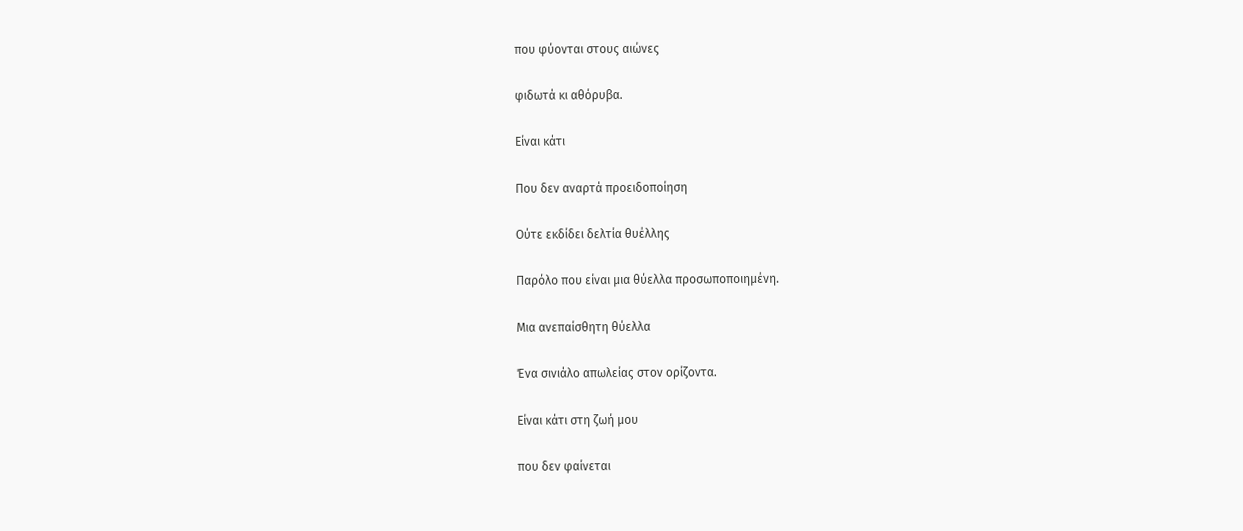που φύονται στους αιώνες

φιδωτά κι αθόρυβα.

Είναι κάτι

Που δεν αναρτά προειδοποίηση

Ούτε εκδίδει δελτία θυέλλης

Παρόλο που είναι μια θύελλα προσωποποιημένη.

Μια ανεπαίσθητη θύελλα

Ένα σινιάλο απωλείας στον ορίζοντα.

Είναι κάτι στη ζωή μου

που δεν φαίνεται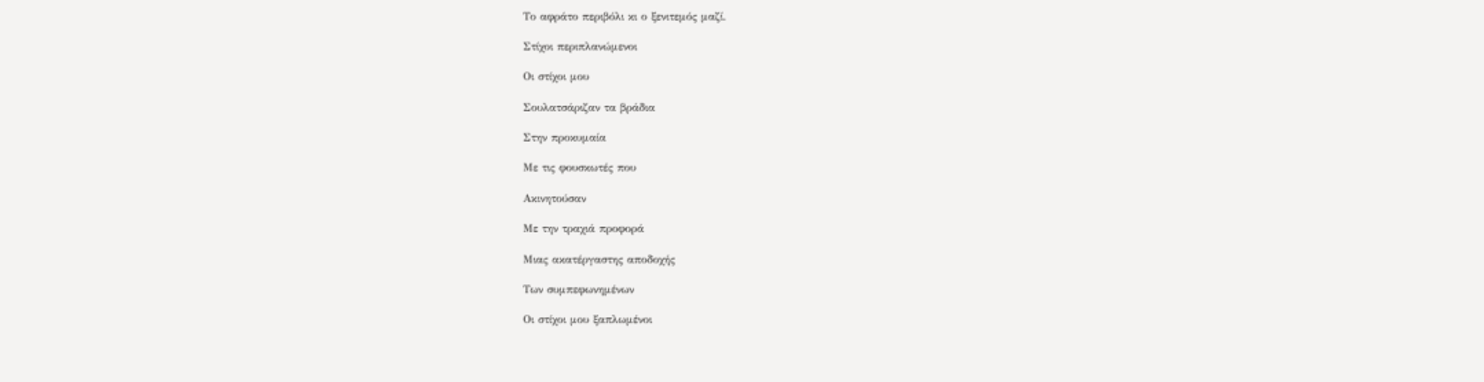Το αφράτο περιβόλι κι ο ξενιτεμός μαζί.

Στίχοι περιπλανώμενοι

Οι στίχοι μου

Σουλατσάριζαν τα βράδια

Στην προκυμαία

Με τις φουσκωτές που

Ακινητούσαν

Με την τραχιά προφορά

Μιας ακατέργαστης αποδοχής

Των συμπεφωνημένων

Οι στίχοι μου ξαπλωμένοι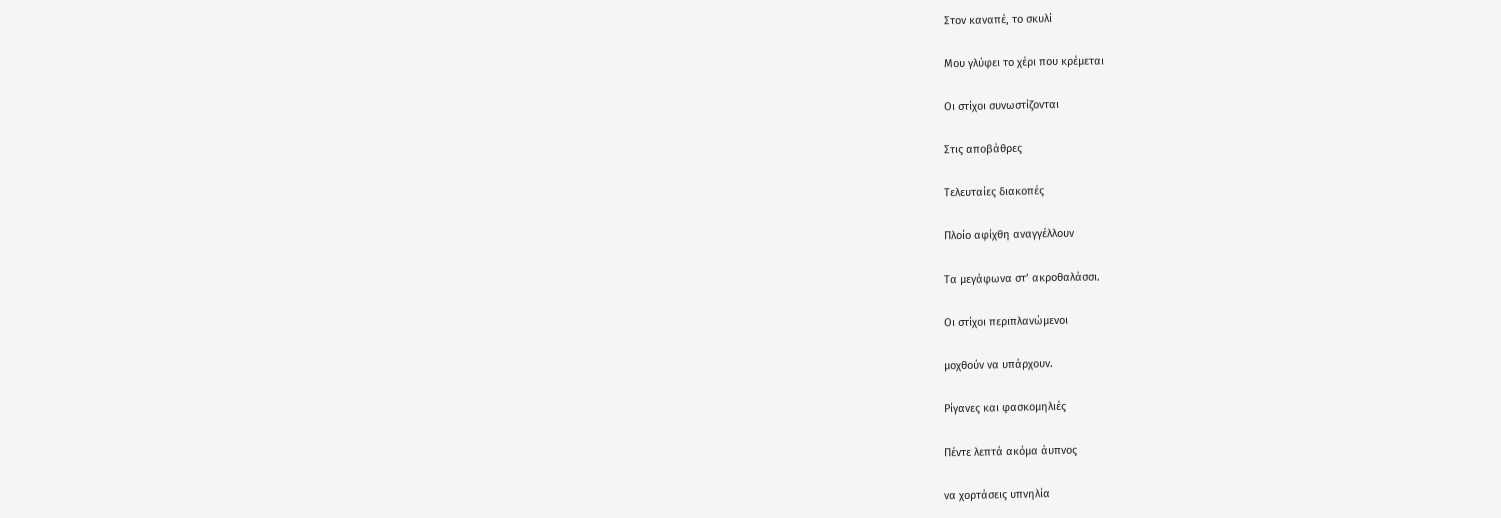Στον καναπέ, το σκυλί

Μου γλύφει το χέρι που κρέμεται

Οι στίχοι συνωστίζονται

Στις αποβάθρες

Τελευταίες διακοπές

Πλοίο αφίχθη αναγγέλλουν

Τα μεγάφωνα στ’ ακροθαλάσσι.

Οι στίχοι περιπλανώμενοι

μοχθούν να υπάρχουν.

Ρίγανες και φασκομηλιές

Πέντε λεπτά ακόμα άυπνος

να χορτάσεις υπνηλία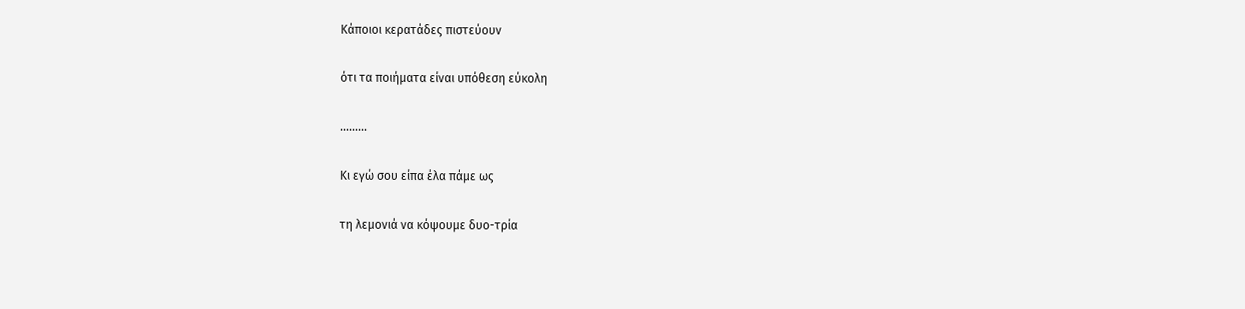Κάποιοι κερατάδες πιστεύουν

ότι τα ποιήματα είναι υπόθεση εύκολη

………

Κι εγώ σου είπα έλα πάμε ως

τη λεμονιά να κόψουμε δυο-τρία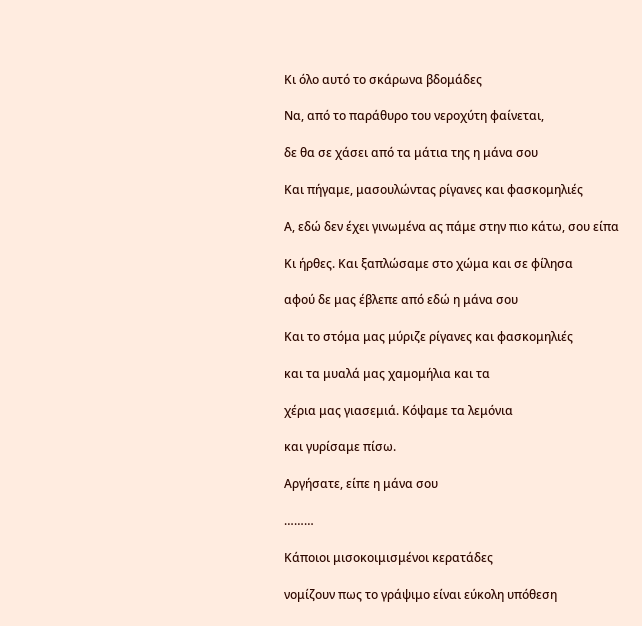Κι όλο αυτό το σκάρωνα βδομάδες

Να, από το παράθυρο του νεροχύτη φαίνεται,

δε θα σε χάσει από τα μάτια της η μάνα σου

Και πήγαμε, μασουλώντας ρίγανες και φασκομηλιές

Α, εδώ δεν έχει γινωμένα ας πάμε στην πιο κάτω, σου είπα

Κι ήρθες. Και ξαπλώσαμε στο χώμα και σε φίλησα

αφού δε μας έβλεπε από εδώ η μάνα σου

Και το στόμα μας μύριζε ρίγανες και φασκομηλιές

και τα μυαλά μας χαμομήλια και τα

χέρια μας γιασεμιά. Κόψαμε τα λεμόνια

και γυρίσαμε πίσω.

Αργήσατε, είπε η μάνα σου

………

Κάποιοι μισοκοιμισμένοι κερατάδες

νομίζουν πως το γράψιμο είναι εύκολη υπόθεση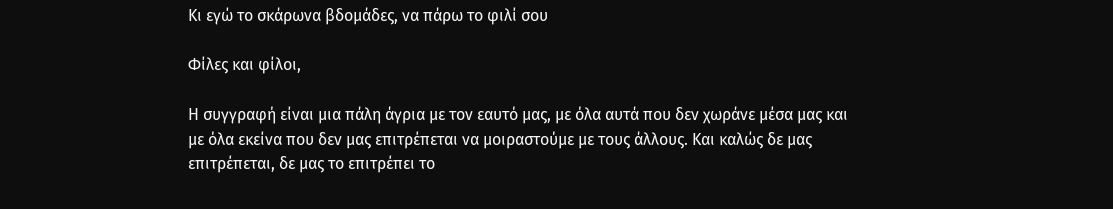Κι εγώ το σκάρωνα βδομάδες, να πάρω το φιλί σου

Φίλες και φίλοι,

Η συγγραφή είναι μια πάλη άγρια με τον εαυτό μας, με όλα αυτά που δεν χωράνε μέσα μας και με όλα εκείνα που δεν μας επιτρέπεται να μοιραστούμε με τους άλλους. Και καλώς δε μας επιτρέπεται, δε μας το επιτρέπει το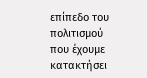επίπεδο του πολιτισμού που έχουμε κατακτήσει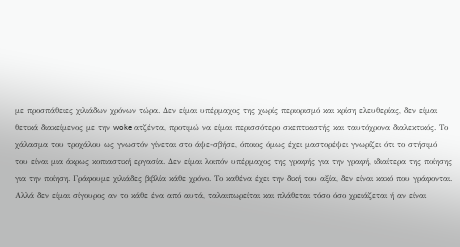με προσπάθειες χιλιάδων χρόνων τώρα. Δεν είμαι υπέρμαχος της χωρίς περιορισμό και κρίση ελευθερίας, δεν είμαι θετικά διακείμενος με την woke ατζέντα, προτιμώ να είμαι περισσότερο σκεπτικιστής και ταυτόχρονα διαλεκτικός. Το χάλασμα του τροχάλου ως γνωστόν γίνεται στο άψε-σβήσε, όποιος όμως έχει μαστορέψει γνωρίζει ότι το στήσιμό του είναι μια άκρως κοπιαστική εργασία. Δεν είμαι λοιπόν υπέρμαχος της γραφής για την γραφή, ιδιαίτερα της ποίησης για την ποίηση. Γράφουμε χιλιάδες βιβλία κάθε χρόνο. Το καθένα έχει την δική του αξία, δεν είναι κακό που γράφονται. Αλλά δεν είμαι σίγουρος αν το κάθε ένα από αυτά, ταλαιπωρείται και πλάθεται τόσο όσο χρειάζεται ή αν είναι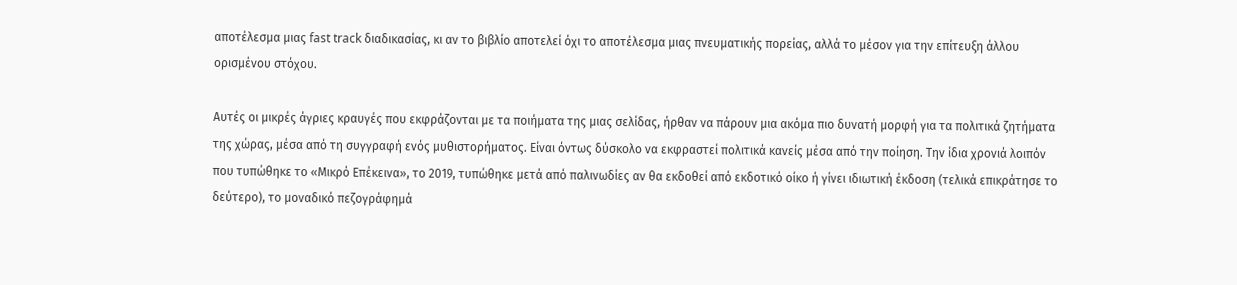αποτέλεσμα μιας fast track διαδικασίας, κι αν το βιβλίο αποτελεί όχι το αποτέλεσμα μιας πνευματικής πορείας, αλλά το μέσον για την επίτευξη άλλου ορισμένου στόχου.

Αυτές οι μικρές άγριες κραυγές που εκφράζονται με τα ποιήματα της μιας σελίδας, ήρθαν να πάρουν μια ακόμα πιο δυνατή μορφή για τα πολιτικά ζητήματα της χώρας, μέσα από τη συγγραφή ενός μυθιστορήματος. Είναι όντως δύσκολο να εκφραστεί πολιτικά κανείς μέσα από την ποίηση. Την ίδια χρονιά λοιπόν που τυπώθηκε το «Μικρό Επέκεινα», το 2019, τυπώθηκε μετά από παλινωδίες αν θα εκδοθεί από εκδοτικό οίκο ή γίνει ιδιωτική έκδοση (τελικά επικράτησε το δεύτερο), το μοναδικό πεζογράφημά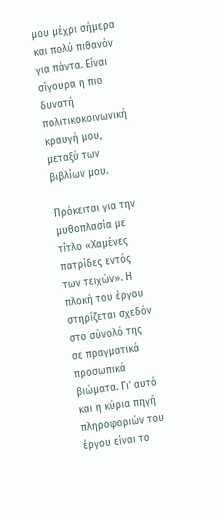μου μέχρι σήμερα και πολύ πιθανόν για πάντα. Είναι σίγουρα η πιο δυνατή πολιτικοκοινωνική κραυγή μου, μεταξύ των βιβλίων μου.

Πρόκειται για την μυθοπλασία με τίτλο «Χαμένες πατρίδες εντός των τειχών». Η πλοκή του έργου στηρίζεται σχεδόν στο σύνολό της σε πραγματικά προσωπικά βιώματα. Γι’ αυτό και η κύρια πηγή πληροφοριών του έργου είναι το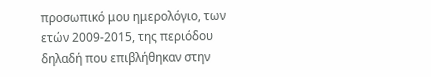προσωπικό μου ημερολόγιο, των ετών 2009-2015, της περιόδου δηλαδή που επιβλήθηκαν στην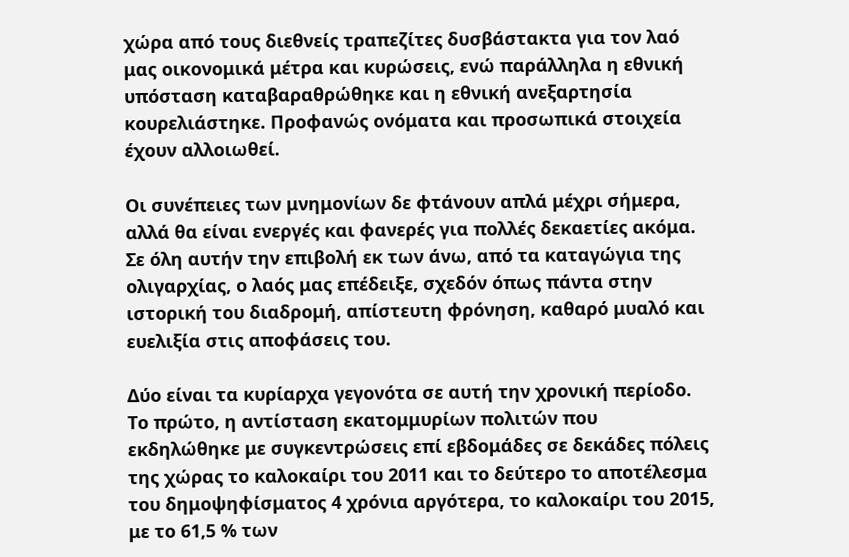χώρα από τους διεθνείς τραπεζίτες δυσβάστακτα για τον λαό μας οικονομικά μέτρα και κυρώσεις, ενώ παράλληλα η εθνική υπόσταση καταβαραθρώθηκε και η εθνική ανεξαρτησία κουρελιάστηκε. Προφανώς ονόματα και προσωπικά στοιχεία έχουν αλλοιωθεί.

Οι συνέπειες των μνημονίων δε φτάνουν απλά μέχρι σήμερα, αλλά θα είναι ενεργές και φανερές για πολλές δεκαετίες ακόμα. Σε όλη αυτήν την επιβολή εκ των άνω, από τα καταγώγια της ολιγαρχίας, ο λαός μας επέδειξε, σχεδόν όπως πάντα στην ιστορική του διαδρομή, απίστευτη φρόνηση, καθαρό μυαλό και ευελιξία στις αποφάσεις του.

Δύο είναι τα κυρίαρχα γεγονότα σε αυτή την χρονική περίοδο. Το πρώτο, η αντίσταση εκατομμυρίων πολιτών που εκδηλώθηκε με συγκεντρώσεις επί εβδομάδες σε δεκάδες πόλεις της χώρας το καλοκαίρι του 2011 και το δεύτερο το αποτέλεσμα του δημοψηφίσματος 4 χρόνια αργότερα, το καλοκαίρι του 2015, με το 61,5 % των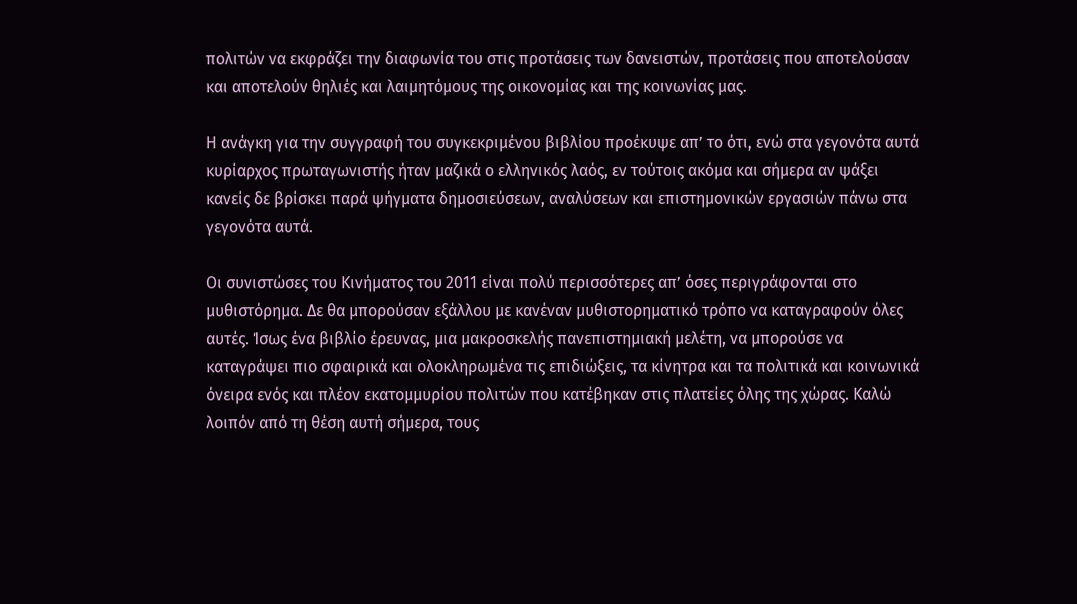πολιτών να εκφράζει την διαφωνία του στις προτάσεις των δανειστών, προτάσεις που αποτελούσαν και αποτελούν θηλιές και λαιμητόμους της οικονομίας και της κοινωνίας μας.

Η ανάγκη για την συγγραφή του συγκεκριμένου βιβλίου προέκυψε απ’ το ότι, ενώ στα γεγονότα αυτά κυρίαρχος πρωταγωνιστής ήταν μαζικά ο ελληνικός λαός, εν τούτοις ακόμα και σήμερα αν ψάξει κανείς δε βρίσκει παρά ψήγματα δημοσιεύσεων, αναλύσεων και επιστημονικών εργασιών πάνω στα γεγονότα αυτά.

Οι συνιστώσες του Κινήματος του 2011 είναι πολύ περισσότερες απ’ όσες περιγράφονται στο μυθιστόρημα. Δε θα μπορούσαν εξάλλου με κανέναν μυθιστορηματικό τρόπο να καταγραφούν όλες αυτές. Ίσως ένα βιβλίο έρευνας, μια μακροσκελής πανεπιστημιακή μελέτη, να μπορούσε να καταγράψει πιο σφαιρικά και ολοκληρωμένα τις επιδιώξεις, τα κίνητρα και τα πολιτικά και κοινωνικά όνειρα ενός και πλέον εκατομμυρίου πολιτών που κατέβηκαν στις πλατείες όλης της χώρας. Καλώ λοιπόν από τη θέση αυτή σήμερα, τους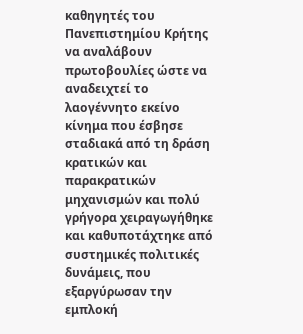καθηγητές του Πανεπιστημίου Κρήτης να αναλάβουν πρωτοβουλίες ώστε να αναδειχτεί το λαογέννητο εκείνο κίνημα που έσβησε σταδιακά από τη δράση κρατικών και παρακρατικών μηχανισμών και πολύ γρήγορα χειραγωγήθηκε και καθυποτάχτηκε από συστημικές πολιτικές δυνάμεις, που εξαργύρωσαν την εμπλοκή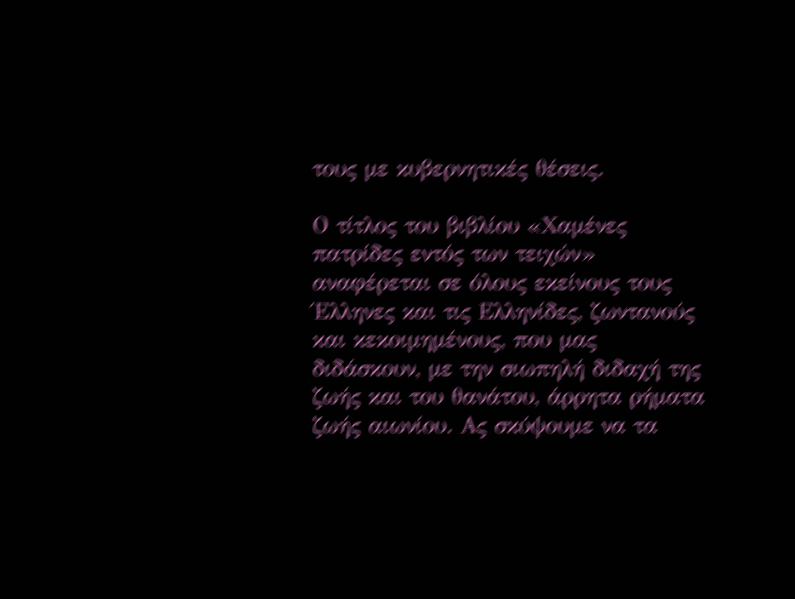τους με κυβερνητικές θέσεις.

Ο τίτλος του βιβλίου «Χαμένες πατρίδες εντός των τειχών» αναφέρεται σε όλους εκείνους τους Έλληνες και τις Ελληνίδες, ζωντανούς και κεκοιμημένους, που μας διδάσκουν, με την σιωπηλή διδαχή της ζωής και του θανάτου, άρρητα ρήματα ζωής αιωνίου. Ας σκύψουμε να τα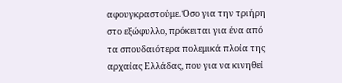αφουγκραστούμε. Όσο για την τριήρη στο εξώφυλλο, πρόκειται για ένα από τα σπουδαιότερα πολεμικά πλοία της αρχαίας Ελλάδας, που για να κινηθεί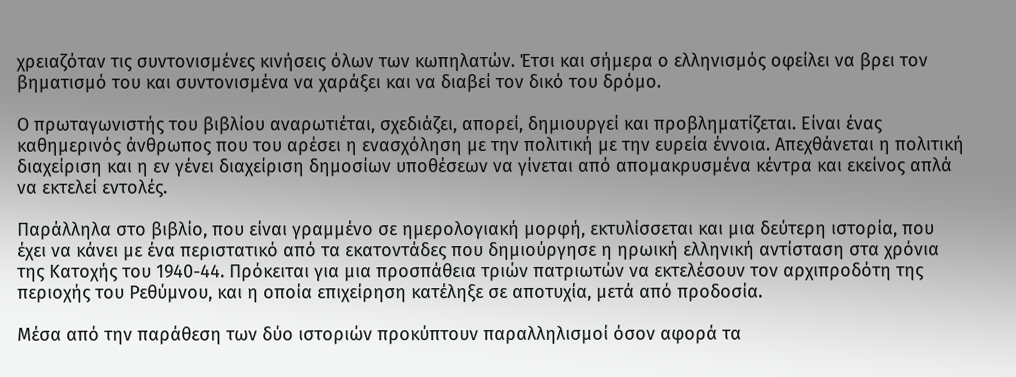χρειαζόταν τις συντονισμένες κινήσεις όλων των κωπηλατών. Έτσι και σήμερα ο ελληνισμός οφείλει να βρει τον βηματισμό του και συντονισμένα να χαράξει και να διαβεί τον δικό του δρόμο.

Ο πρωταγωνιστής του βιβλίου αναρωτιέται, σχεδιάζει, απορεί, δημιουργεί και προβληματίζεται. Είναι ένας καθημερινός άνθρωπος που του αρέσει η ενασχόληση με την πολιτική με την ευρεία έννοια. Απεχθάνεται η πολιτική διαχείριση και η εν γένει διαχείριση δημοσίων υποθέσεων να γίνεται από απομακρυσμένα κέντρα και εκείνος απλά να εκτελεί εντολές.

Παράλληλα στο βιβλίο, που είναι γραμμένο σε ημερολογιακή μορφή, εκτυλίσσεται και μια δεύτερη ιστορία, που έχει να κάνει με ένα περιστατικό από τα εκατοντάδες που δημιούργησε η ηρωική ελληνική αντίσταση στα χρόνια της Κατοχής του 1940-44. Πρόκειται για μια προσπάθεια τριών πατριωτών να εκτελέσουν τον αρχιπροδότη της περιοχής του Ρεθύμνου, και η οποία επιχείρηση κατέληξε σε αποτυχία, μετά από προδοσία.

Μέσα από την παράθεση των δύο ιστοριών προκύπτουν παραλληλισμοί όσον αφορά τα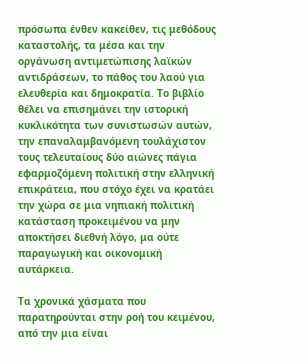πρόσωπα ένθεν κακείθεν, τις μεθόδους καταστολής, τα μέσα και την οργάνωση αντιμετώπισης λαϊκών αντιδράσεων, το πάθος του λαού για ελευθερία και δημοκρατία. Το βιβλίο θέλει να επισημάνει την ιστορική κυκλικότητα των συνιστωσών αυτών, την επαναλαμβανόμενη τουλάχιστον τους τελευταίους δύο αιώνες πάγια εφαρμοζόμενη πολιτική στην ελληνική επικράτεια, που στόχο έχει να κρατάει την χώρα σε μια νηπιακή πολιτική κατάσταση προκειμένου να μην αποκτήσει διεθνή λόγο, μα ούτε παραγωγική και οικονομική αυτάρκεια.

Τα χρονικά χάσματα που παρατηρούνται στην ροή του κειμένου, από την μια είναι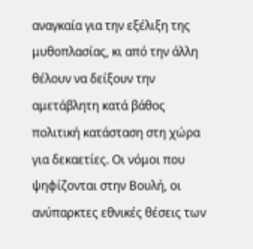αναγκαία για την εξέλιξη της μυθοπλασίας, κι από την άλλη θέλουν να δείξουν την αμετάβλητη κατά βάθος πολιτική κατάσταση στη χώρα για δεκαετίες. Οι νόμοι που ψηφίζονται στην Βουλή, οι ανύπαρκτες εθνικές θέσεις των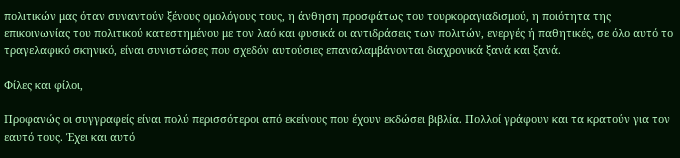πολιτικών μας όταν συναντούν ξένους ομολόγους τους, η άνθηση προσφάτως του τουρκοραγιαδισμού, η ποιότητα της επικοινωνίας του πολιτικού κατεστημένου με τον λαό και φυσικά οι αντιδράσεις των πολιτών, ενεργές ή παθητικές, σε όλο αυτό το τραγελαφικό σκηνικό, είναι συνιστώσες που σχεδόν αυτούσιες επαναλαμβάνονται διαχρονικά ξανά και ξανά.

Φίλες και φίλοι,

Προφανώς οι συγγραφείς είναι πολύ περισσότεροι από εκείνους που έχουν εκδώσει βιβλία. Πολλοί γράφουν και τα κρατούν για τον εαυτό τους. Έχει και αυτό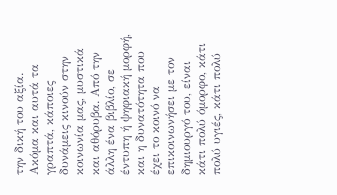την δική του αξία. Ακόμα και αυτά τα γραπτά, κάποιες δυνάμεις κινούν στην κοινωνία μας, μυστικά και αθόρυβα. Από την άλλη ένα βιβλίο, σε έντυπη ή ψηφιακή μορφή, και η δυνατότητα που έχει το κοινό να επικοινωνήσει με τον δημιουργό του, είναι κάτι πολύ όμορφο, κάτι πολύ υγιές, κάτι πολύ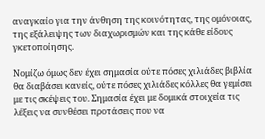αναγκαίο για την άνθηση της κοινότητας, της ομόνοιας, της εξάλειψης των διαχωρισμών και της κάθε είδους γκετοποίησης.

Νομίζω όμως δεν έχει σημασία ούτε πόσες χιλιάδες βιβλία θα διαβάσει κανείς, ούτε πόσες χιλιάδες κόλλες θα γεμίσει με τις σκέψεις του. Σημασία έχει με δομικά στοιχεία τις λέξεις να συνθέσει προτάσεις που να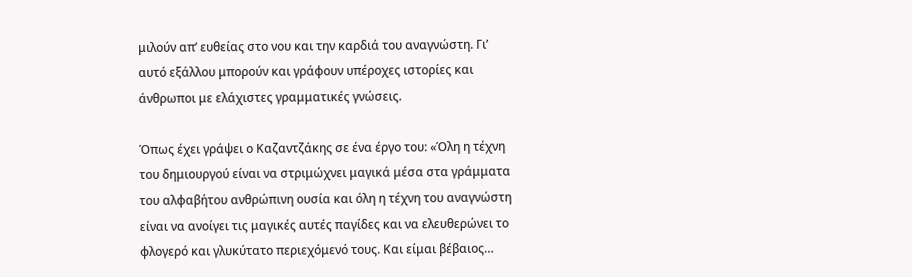μιλούν απ’ ευθείας στο νου και την καρδιά του αναγνώστη. Γι’ αυτό εξάλλου μπορούν και γράφουν υπέροχες ιστορίες και άνθρωποι με ελάχιστες γραμματικές γνώσεις.

Όπως έχει γράψει ο Καζαντζάκης σε ένα έργο του: «Όλη η τέχνη του δημιουργού είναι να στριμώχνει μαγικά μέσα στα γράμματα του αλφαβήτου ανθρώπινη ουσία και όλη η τέχνη του αναγνώστη είναι να ανοίγει τις μαγικές αυτές παγίδες και να ελευθερώνει το φλογερό και γλυκύτατο περιεχόμενό τους. Και είμαι βέβαιος…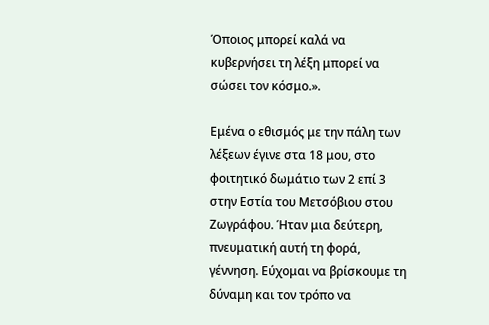Όποιος μπορεί καλά να κυβερνήσει τη λέξη μπορεί να σώσει τον κόσμο.».

Εμένα ο εθισμός με την πάλη των λέξεων έγινε στα 18 μου, στο φοιτητικό δωμάτιο των 2 επί 3 στην Εστία του Μετσόβιου στου Ζωγράφου. Ήταν μια δεύτερη, πνευματική αυτή τη φορά, γέννηση. Εύχομαι να βρίσκουμε τη δύναμη και τον τρόπο να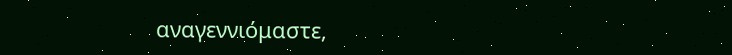αναγεννιόμαστε,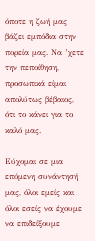όποτε η ζωή μας βάζει εμπόδια στην πορεία μας. Να ’χετε την πεποίθηση, προσωπικά είμαι απολύτως βέβαιος, ότι το κάνει για το καλό μας.

Εύχομαι σε μια επόμενη συνάντησή μας, όλοι εμείς και όλοι εσείς να έχουμε να επιδείξουμε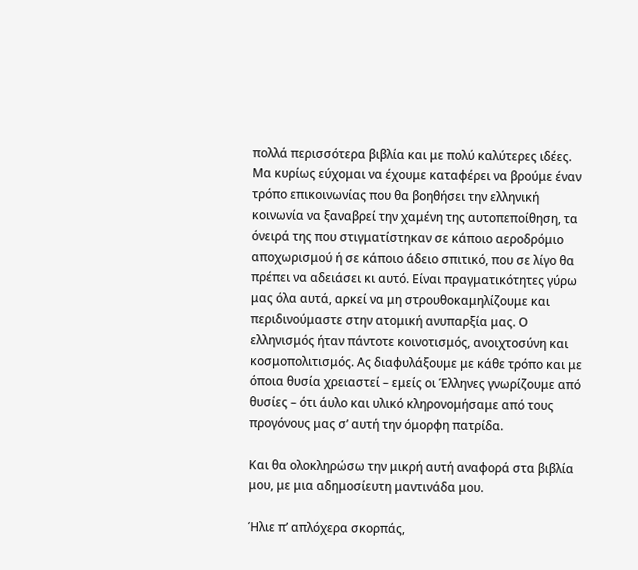πολλά περισσότερα βιβλία και με πολύ καλύτερες ιδέες. Μα κυρίως εύχομαι να έχουμε καταφέρει να βρούμε έναν τρόπο επικοινωνίας που θα βοηθήσει την ελληνική κοινωνία να ξαναβρεί την χαμένη της αυτοπεποίθηση, τα όνειρά της που στιγματίστηκαν σε κάποιο αεροδρόμιο αποχωρισμού ή σε κάποιο άδειο σπιτικό, που σε λίγο θα πρέπει να αδειάσει κι αυτό. Είναι πραγματικότητες γύρω μας όλα αυτά, αρκεί να μη στρουθοκαμηλίζουμε και περιδινούμαστε στην ατομική ανυπαρξία μας. Ο ελληνισμός ήταν πάντοτε κοινοτισμός, ανοιχτοσύνη και κοσμοπολιτισμός. Ας διαφυλάξουμε με κάθε τρόπο και με όποια θυσία χρειαστεί – εμείς οι Έλληνες γνωρίζουμε από θυσίες – ότι άυλο και υλικό κληρονομήσαμε από τους προγόνους μας σ’ αυτή την όμορφη πατρίδα.

Και θα ολοκληρώσω την μικρή αυτή αναφορά στα βιβλία μου, με μια αδημοσίευτη μαντινάδα μου.

Ήλιε π’ απλόχερα σκορπάς,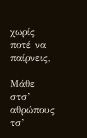χωρίς ποτέ να παίρνεις,

Μάθε στσ’ αθρώπους τσ’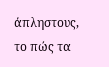άπληστους, το πώς τα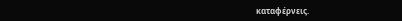καταφέρνεις.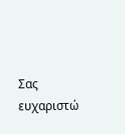Σας ευχαριστώ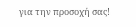για την προσοχή σας!